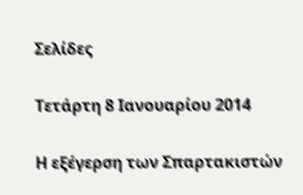Σελίδες

Τετάρτη 8 Ιανουαρίου 2014

Η εξέγερση των Σπαρτακιστών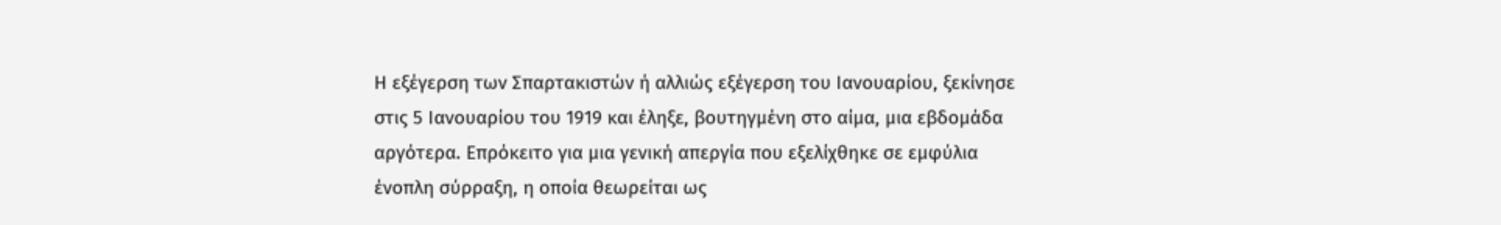Η εξέγερση των Σπαρτακιστών ή αλλιώς εξέγερση του Ιανουαρίου, ξεκίνησε στις 5 Ιανουαρίου του 1919 και έληξε, βουτηγμένη στο αίμα, μια εβδομάδα αργότερα. Επρόκειτο για μια γενική απεργία που εξελίχθηκε σε εμφύλια ένοπλη σύρραξη, η οποία θεωρείται ως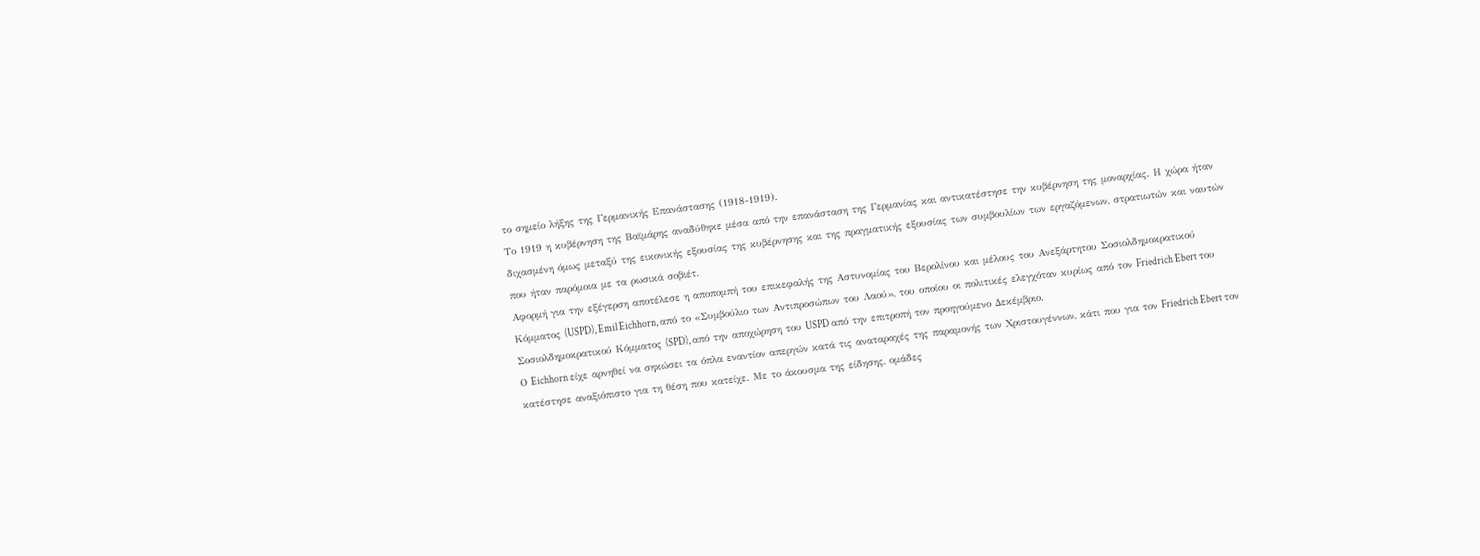το σημείο λήξης της Γερμανικής Επανάστασης (1918-1919).
Το 1919 η κυβέρνηση της Βαϊμάρης αναδύθηκε μέσα από την επανάσταση της Γερμανίας και αντικατέστησε την κυβέρνηση της μοναρχίας. Η χώρα ήταν διχασμένη όμως μεταξύ της εικονικής εξουσίας της κυβέρνησης και της πραγματικής εξουσίας των συμβουλίων των εργαζόμενων, στρατιωτών και ναυτών που ήταν παρόμοια με τα ρωσικά σοβιέτ.
Αφορμή για την εξέγερση αποτέλεσε η αποπομπή του επικεφαλής της Αστυνομίας του Βερολίνου και μέλους του Ανεξάρτητου Σοσιολδημοκρατικού Κόμματος (USPD), Emil Eichhorn, από το «Συμβούλιο των Αντιπροσώπων του Λαού», του οποίου οι πολιτικές ελεγχόταν κυρίως από τον Friedrich Ebert του Σοσιολδημοκρατικού Κόμματος (SPD), από την αποχώρηση του USPD από την επιτροπή τον προηγούμενο Δεκέμβριο.
Ο Eichhorn είχε αρνηθεί να σηκώσει τα όπλα εναντίον απεργών κατά τις αναταραχές της παραμονής των Χριστουγέννων, κάτι που για τον Friedrich Ebert τον κατέστησε αναξιόπιστο για τη θέση που κατείχε. Με το άκουσμα της είδησης, ομάδες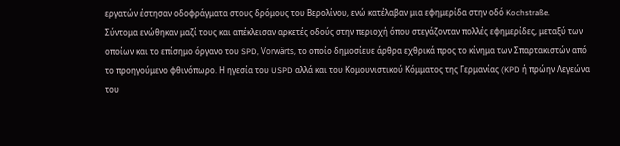εργατών έστησαν οδοφράγματα στους δρόμους του Βερολίνου, ενώ κατέλαβαν μια εφημερίδα στην οδό Kochstraße.
Σύντομα ενώθηκαν μαζί τους και απέκλεισαν αρκετές οδούς στην περιοχή όπου στεγάζονταν πολλές εφημερίδες, μεταξύ των οποίων και το επίσημο όργανο του SPD, Vorwärts, το οποίο δημοσίευε άρθρα εχθρικά προς το κίνημα των Σπαρτακιστών από το προηγούμενο φθινόπωρο. Η ηγεσία του USPD αλλά και του Κομουνιστικού Κόμματος της Γερμανίας (KPD ή πρώην Λεγεώνα του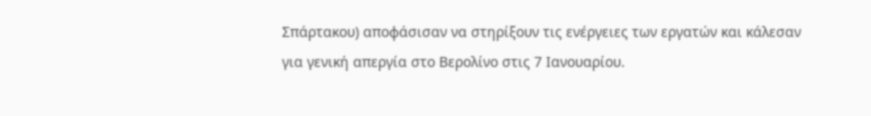Σπάρτακου) αποφάσισαν να στηρίξουν τις ενέργειες των εργατών και κάλεσαν για γενική απεργία στο Βερολίνο στις 7 Ιανουαρίου.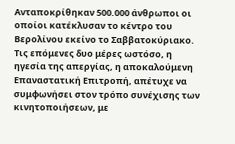Ανταποκρίθηκαν 500.000 άνθρωποι οι οποίοι κατέκλυσαν το κέντρο του Βερολίνου εκείνο το Σαββατοκύριακο. Τις επόμενες δυο μέρες ωστόσο, η ηγεσία της απεργίας, η αποκαλούμενη Επαναστατική Επιτροπή, απέτυχε να συμφωνήσει στον τρόπο συνέχισης των κινητοποιήσεων, με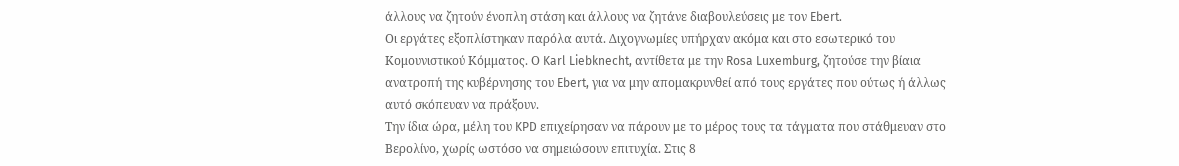άλλους να ζητούν ένοπλη στάση και άλλους να ζητάνε διαβουλεύσεις με τον Ebert.
Οι εργάτες εξοπλίστηκαν παρόλα αυτά. Διχογνωμίες υπήρχαν ακόμα και στο εσωτερικό του Κομουνιστικού Κόμματος. Ο Karl Liebknecht, αντίθετα με την Rosa Luxemburg, ζητούσε την βίαια ανατροπή της κυβέρνησης του Ebert, για να μην απομακρυνθεί από τους εργάτες που ούτως ή άλλως αυτό σκόπευαν να πράξουν.
Την ίδια ώρα, μέλη του KPD επιχείρησαν να πάρουν με το μέρος τους τα τάγματα που στάθμευαν στο Βερολίνο, χωρίς ωστόσο να σημειώσουν επιτυχία. Στις 8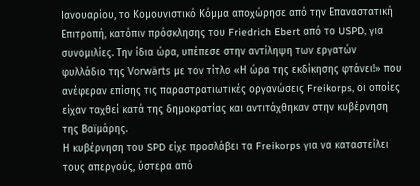Ιανουαρίου, το Κομουνιστικό Κόμμα αποχώρησε από την Επαναστατική Επιτροπή, κατόπιν πρόσκλησης του Friedrich Ebert από το USPD, για συνομιλίες. Την ίδια ώρα, υπέπεσε στην αντίληψη των εργατών φυλλάδιο της Vorwärts με τον τίτλο «Η ώρα της εκδίκησης φτάνει!» που ανέφεραν επίσης τις παραστρατιωτικές οργανώσεις Freikorps, οι οποίες είχαν ταχθεί κατά της δημοκρατίας και αντιτάχθηκαν στην κυβέρνηση της Βαϊμάρης.
Η κυβέρνηση του SPD είχε προσλάβει τα Freikorps για να καταστείλει τους απεργούς, ύστερα από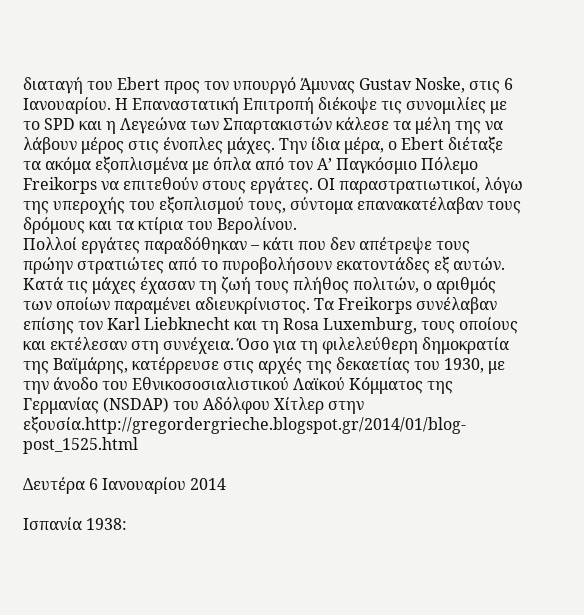διαταγή του Ebert προς τον υπουργό Άμυνας Gustav Noske, στις 6 Ιανουαρίου. Η Επαναστατική Επιτροπή διέκοψε τις συνομιλίες με το SPD και η Λεγεώνα των Σπαρτακιστών κάλεσε τα μέλη της να λάβουν μέρος στις ένοπλες μάχες. Την ίδια μέρα, ο Ebert διέταξε τα ακόμα εξοπλισμένα με όπλα από τον Α’ Παγκόσμιο Πόλεμο Freikorps να επιτεθούν στους εργάτες. ΟΙ παραστρατιωτικοί, λόγω της υπεροχής του εξοπλισμού τους, σύντομα επανακατέλαβαν τους δρόμους και τα κτίρια του Βερολίνου.
Πολλοί εργάτες παραδόθηκαν – κάτι που δεν απέτρεψε τους πρώην στρατιώτες από το πυροβολήσουν εκατοντάδες εξ αυτών. Κατά τις μάχες έχασαν τη ζωή τους πλήθος πολιτών, ο αριθμός των οποίων παραμένει αδιευκρίνιστος. Τα Freikorps συνέλαβαν επίσης τον Karl Liebknecht και τη Rosa Luxemburg, τους οποίους και εκτέλεσαν στη συνέχεια. Όσο για τη φιλελεύθερη δημοκρατία της Βαϊμάρης, κατέρρευσε στις αρχές της δεκαετίας του 1930, με την άνοδο του Εθνικοσοσιαλιστικού Λαϊκού Κόμματος της Γερμανίας (NSDAP) του Αδόλφου Χίτλερ στην εξουσία.http://gregordergrieche.blogspot.gr/2014/01/blog-post_1525.html

Δευτέρα 6 Ιανουαρίου 2014

Ισπανία 1938: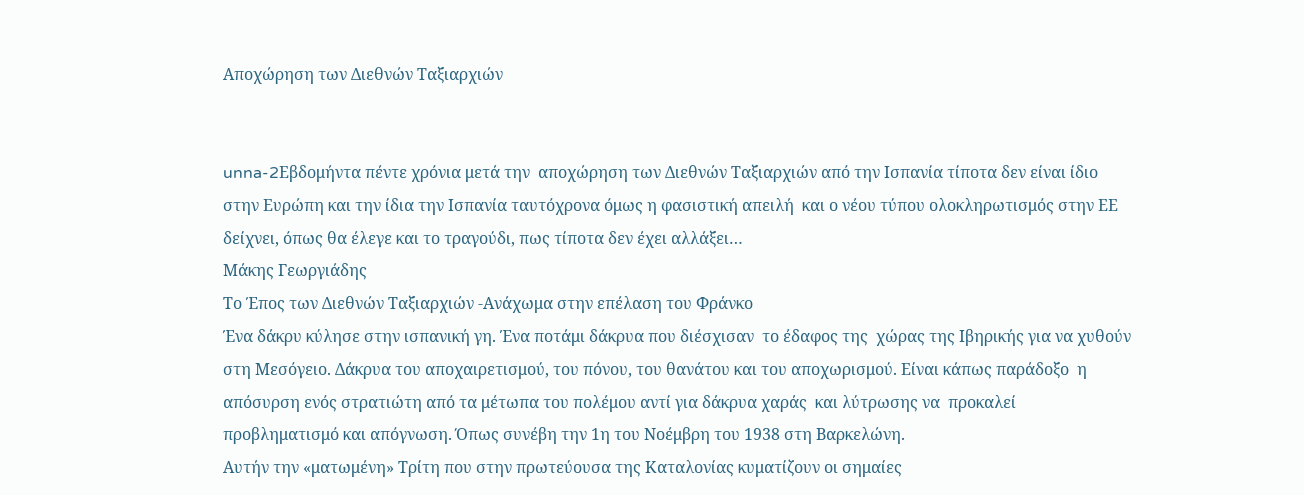Αποχώρηση των Διεθνών Ταξιαρχιών


unna-2Εβδομήντα πέντε χρόνια μετά την  αποχώρηση των Διεθνών Ταξιαρχιών από την Ισπανία τίποτα δεν είναι ίδιο στην Ευρώπη και την ίδια την Ισπανία ταυτόχρονα όμως η φασιστική απειλή  και ο νέου τύπου ολοκληρωτισμός στην ΕΕ δείχνει, όπως θα έλεγε και το τραγούδι, πως τίποτα δεν έχει αλλάξει…
Μάκης Γεωργιάδης
Το Έπος των Διεθνών Ταξιαρχιών -Ανάχωμα στην επέλαση του Φράνκο
Ένα δάκρυ κύλησε στην ισπανική γη. Ένα ποτάμι δάκρυα που διέσχισαν  το έδαφος της  χώρας της Ιβηρικής για να χυθούν στη Μεσόγειο. Δάκρυα του αποχαιρετισμού, του πόνου, του θανάτου και του αποχωρισμού. Είναι κάπως παράδοξο  η απόσυρση ενός στρατιώτη από τα μέτωπα του πολέμου αντί για δάκρυα χαράς  και λύτρωσης να  προκαλεί  προβληματισμό και απόγνωση. Όπως συνέβη την 1η του Νοέμβρη του 1938 στη Βαρκελώνη.
Αυτήν την «ματωμένη» Τρίτη που στην πρωτεύουσα της Καταλονίας κυματίζουν οι σημαίες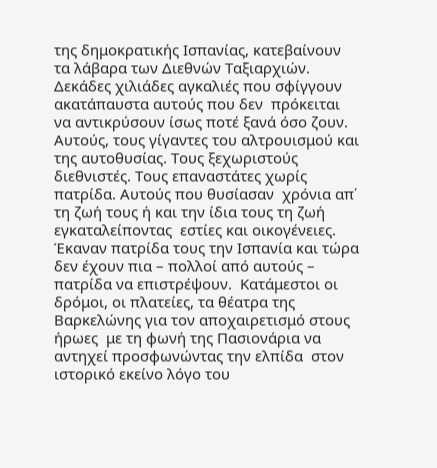της δημοκρατικής Ισπανίας, κατεβαίνουν τα λάβαρα των Διεθνών Ταξιαρχιών.
Δεκάδες χιλιάδες αγκαλιές που σφίγγουν ακατάπαυστα αυτούς που δεν  πρόκειται να αντικρύσουν ίσως ποτέ ξανά όσο ζουν. Αυτούς, τους γίγαντες του αλτρουισμού και της αυτοθυσίας. Τους ξεχωριστούς διεθνιστές. Τους επαναστάτες χωρίς πατρίδα. Αυτούς που θυσίασαν  χρόνια απ΄ τη ζωή τους ή και την ίδια τους τη ζωή εγκαταλείποντας  εστίες και οικογένειες. Έκαναν πατρίδα τους την Ισπανία και τώρα δεν έχουν πια – πολλοί από αυτούς – πατρίδα να επιστρέψουν.  Κατάμεστοι οι δρόμοι, οι πλατείες, τα θέατρα της Βαρκελώνης για τον αποχαιρετισμό στους ήρωες  με τη φωνή της Πασιονάρια να αντηχεί προσφωνώντας την ελπίδα  στον ιστορικό εκείνο λόγο του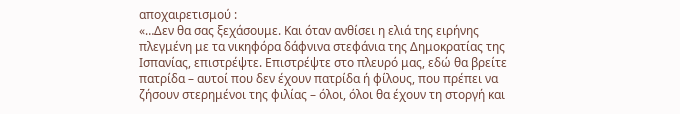αποχαιρετισμού :
«…Δεν θα σας ξεχάσουμε. Και όταν ανθίσει η ελιά της ειρήνης πλεγμένη με τα νικηφόρα δάφνινα στεφάνια της Δημοκρατίας της Ισπανίας, επιστρέψτε. Επιστρέψτε στο πλευρό μας, εδώ θα βρείτε πατρίδα – αυτοί που δεν έχουν πατρίδα ή φίλους, που πρέπει να ζήσουν στερημένοι της φιλίας – όλοι, όλοι θα έχουν τη στοργή και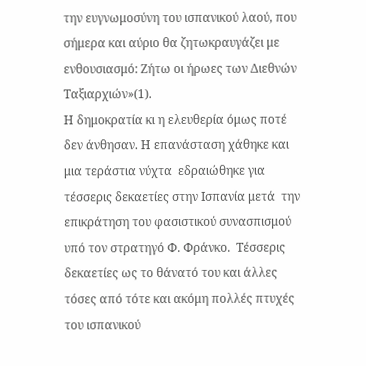την ευγνωμοσύνη του ισπανικού λαού, που σήμερα και αύριο θα ζητωκραυγάζει με ενθουσιασμό: Ζήτω οι ήρωες των Διεθνών Ταξιαρχιών»(1).
Η δημοκρατία κι η ελευθερία όμως ποτέ δεν άνθησαν. Η επανάσταση χάθηκε και μια τεράστια νύχτα  εδραιώθηκε για τέσσερις δεκαετίες στην Ισπανία μετά  την επικράτηση του φασιστικού συνασπισμού υπό τον στρατηγό Φ. Φράνκο.  Τέσσερις δεκαετίες ως το θάνατό του και άλλες τόσες από τότε και ακόμη πολλές πτυχές του ισπανικού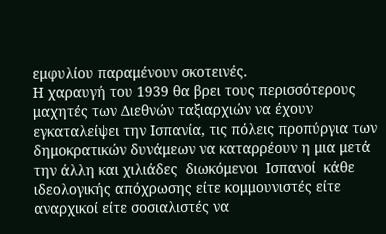εμφυλίου παραμένουν σκοτεινές.
Η χαραυγή του 1939 θα βρει τους περισσότερους μαχητές των Διεθνών ταξιαρχιών να έχουν εγκαταλείψει την Ισπανία, τις πόλεις προπύργια των δημοκρατικών δυνάμεων να καταρρέουν η μια μετά την άλλη και χιλιάδες  διωκόμενοι  Ισπανοί  κάθε ιδεολογικής απόχρωσης είτε κομμουνιστές είτε αναρχικοί είτε σοσιαλιστές να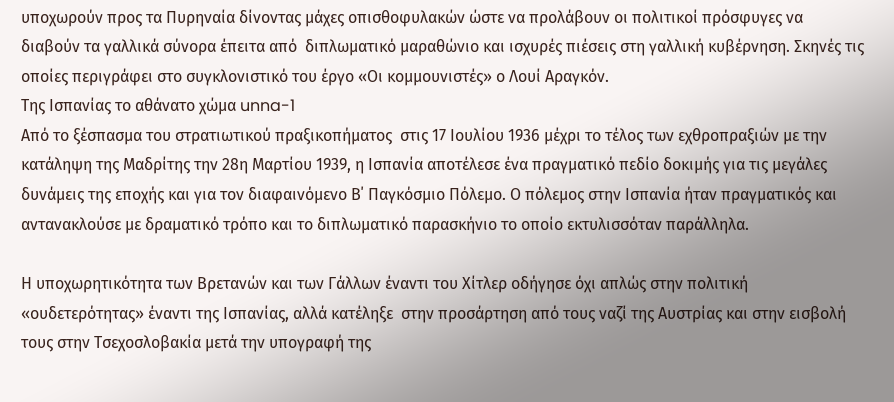υποχωρούν προς τα Πυρηναία δίνοντας μάχες οπισθοφυλακών ώστε να προλάβουν οι πολιτικοί πρόσφυγες να  διαβούν τα γαλλικά σύνορα έπειτα από  διπλωματικό μαραθώνιο και ισχυρές πιέσεις στη γαλλική κυβέρνηση. Σκηνές τις οποίες περιγράφει στο συγκλονιστικό του έργο «Οι κομμουνιστές» ο Λουί Αραγκόν.
Της Ισπανίας το αθάνατο χώμα unna-1
Από το ξέσπασμα του στρατιωτικού πραξικοπήματος  στις 17 Ιουλίου 1936 μέχρι το τέλος των εχθροπραξιών με την κατάληψη της Μαδρίτης την 28η Μαρτίου 1939, η Ισπανία αποτέλεσε ένα πραγματικό πεδίο δοκιμής για τις μεγάλες δυνάμεις της εποχής και για τον διαφαινόμενο Β΄ Παγκόσμιο Πόλεμο. Ο πόλεμος στην Ισπανία ήταν πραγματικός και αντανακλούσε με δραματικό τρόπο και το διπλωματικό παρασκήνιο το οποίο εκτυλισσόταν παράλληλα.

Η υποχωρητικότητα των Βρετανών και των Γάλλων έναντι του Χίτλερ οδήγησε όχι απλώς στην πολιτική «ουδετερότητας» έναντι της Ισπανίας, αλλά κατέληξε  στην προσάρτηση από τους ναζί της Αυστρίας και στην εισβολή τους στην Τσεχοσλοβακία μετά την υπογραφή της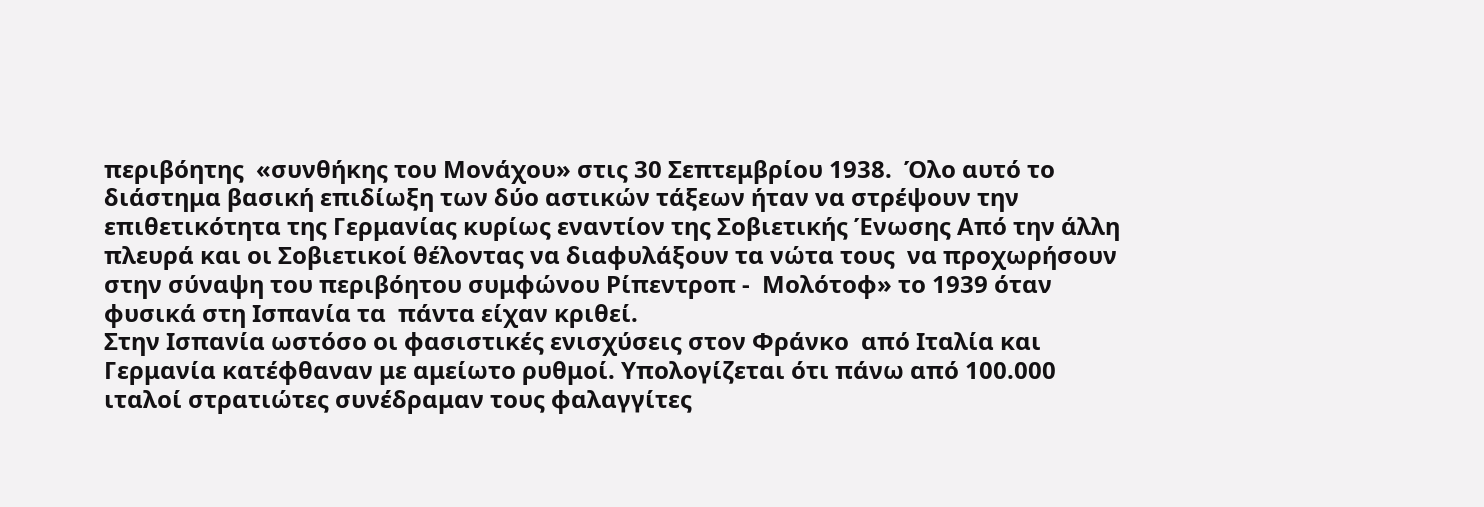περιβόητης  «συνθήκης του Μονάχου» στις 30 Σεπτεμβρίου 1938.  Όλο αυτό το διάστημα βασική επιδίωξη των δύο αστικών τάξεων ήταν να στρέψουν την επιθετικότητα της Γερμανίας κυρίως εναντίον της Σοβιετικής Ένωσης Από την άλλη πλευρά και οι Σοβιετικοί θέλοντας να διαφυλάξουν τα νώτα τους  να προχωρήσουν στην σύναψη του περιβόητου συμφώνου Ρίπεντροπ -  Μολότοφ» το 1939 όταν φυσικά στη Ισπανία τα  πάντα είχαν κριθεί.
Στην Ισπανία ωστόσο οι φασιστικές ενισχύσεις στον Φράνκο  από Ιταλία και Γερμανία κατέφθαναν με αμείωτο ρυθμοί. Υπολογίζεται ότι πάνω από 100.000 ιταλοί στρατιώτες συνέδραμαν τους φαλαγγίτες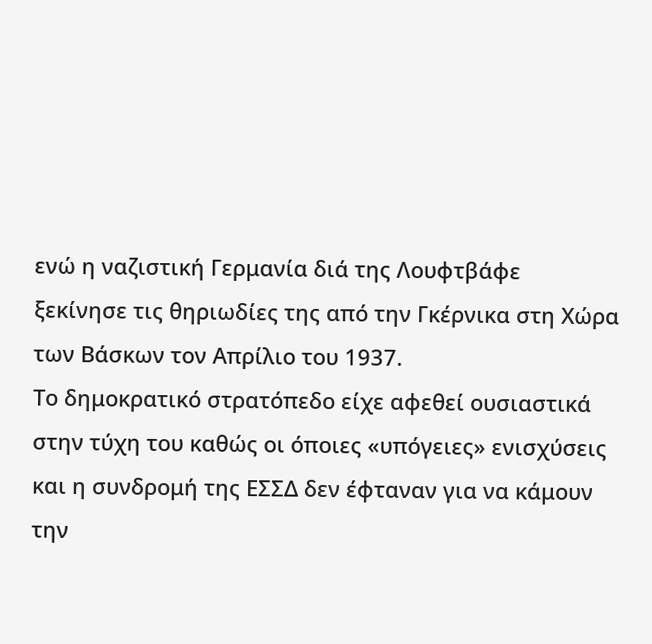ενώ η ναζιστική Γερμανία διά της Λουφτβάφε  ξεκίνησε τις θηριωδίες της από την Γκέρνικα στη Χώρα των Βάσκων τον Απρίλιο του 1937.
Το δημοκρατικό στρατόπεδο είχε αφεθεί ουσιαστικά στην τύχη του καθώς οι όποιες «υπόγειες» ενισχύσεις και η συνδρομή της ΕΣΣΔ δεν έφταναν για να κάμουν την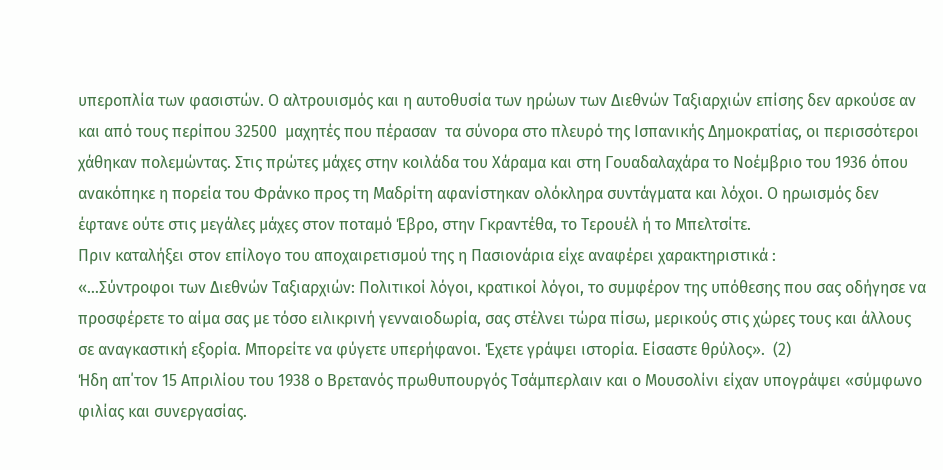υπεροπλία των φασιστών. Ο αλτρουισμός και η αυτοθυσία των ηρώων των Διεθνών Ταξιαρχιών επίσης δεν αρκούσε αν και από τους περίπου 32500  μαχητές που πέρασαν  τα σύνορα στο πλευρό της Ισπανικής Δημοκρατίας, οι περισσότεροι χάθηκαν πολεμώντας. Στις πρώτες μάχες στην κοιλάδα του Χάραμα και στη Γουαδαλαχάρα το Νοέμβριο του 1936 όπου ανακόπηκε η πορεία του Φράνκο προς τη Μαδρίτη αφανίστηκαν ολόκληρα συντάγματα και λόχοι. Ο ηρωισμός δεν έφτανε ούτε στις μεγάλες μάχες στον ποταμό Έβρο, στην Γκραντέθα, το Τερουέλ ή το Μπελτσίτε.
Πριν καταλήξει στον επίλογο του αποχαιρετισμού της η Πασιονάρια είχε αναφέρει χαρακτηριστικά :
«…Σύντροφοι των Διεθνών Ταξιαρχιών: Πολιτικοί λόγοι, κρατικοί λόγοι, το συμφέρον της υπόθεσης που σας οδήγησε να προσφέρετε το αίμα σας με τόσο ειλικρινή γενναιοδωρία, σας στέλνει τώρα πίσω, μερικούς στις χώρες τους και άλλους σε αναγκαστική εξορία. Μπορείτε να φύγετε υπερήφανοι. Έχετε γράψει ιστορία. Είσαστε θρύλος».  (2)
Ήδη απ΄τον 15 Απριλίου του 1938 ο Βρετανός πρωθυπουργός Τσάμπερλαιν και ο Μουσολίνι είχαν υπογράψει «σύμφωνο φιλίας και συνεργασίας.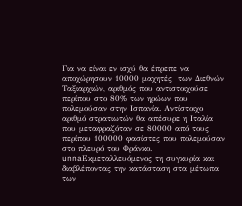Για να είναι εν ισχύ θα έπρεπε να αποχώρησουν 10000 μαχητές  των Διεθνών Ταξιαρχιών, αριθμός που αντιστοιχούσε περίπου στο 80% των ηρώων που πολεμούσαν στην Ισπανία. Αντίστοιχο αριθμό στρατιωτών θα απέσυρε η Ιταλία  που μεταφραζόταν σε 80000 από τους περίπου 100000 φασίστες που πολεμούσαν στο πλευρό του Φράνκο.
unnaΕκμεταλλευόμενος τη συγκυρία και διαβλέποντας την κατάσταση στα μέτωπα των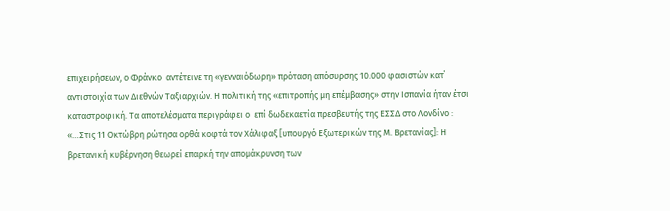επιχειρήσεων, ο Φράνκο  αντέτεινε τη «γενναιόδωρη» πρόταση απόσυρσης 10.000 φασιστών κατ΄ αντιστοιχία των Διεθνών Ταξιαρχιών. Η πολιτική της «επιτροπής μη επέμβασης» στην Ισπανία ήταν έτσι καταστροφική. Τα αποτελέσματα περιγράφει ο  επί δωδεκαετία πρεσβευτής της ΕΣΣΔ στο Λονδίνο :
«…Στις 11 Οκτώβρη ρώτησα ορθά κοφτά τον Χάλιφαξ [υπουργό Εξωτερικών της Μ. Βρετανίας]: Η βρετανική κυβέρνηση θεωρεί επαρκή την απομάκρυνση των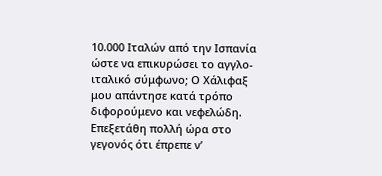10.000 Ιταλών από την Ισπανία ώστε να επικυρώσει το αγγλο-ιταλικό σύμφωνο; Ο Χάλιφαξ μου απάντησε κατά τρόπο διφορούμενο και νεφελώδη. Επεξετάθη πολλή ώρα στο γεγονός ότι έπρεπε ν’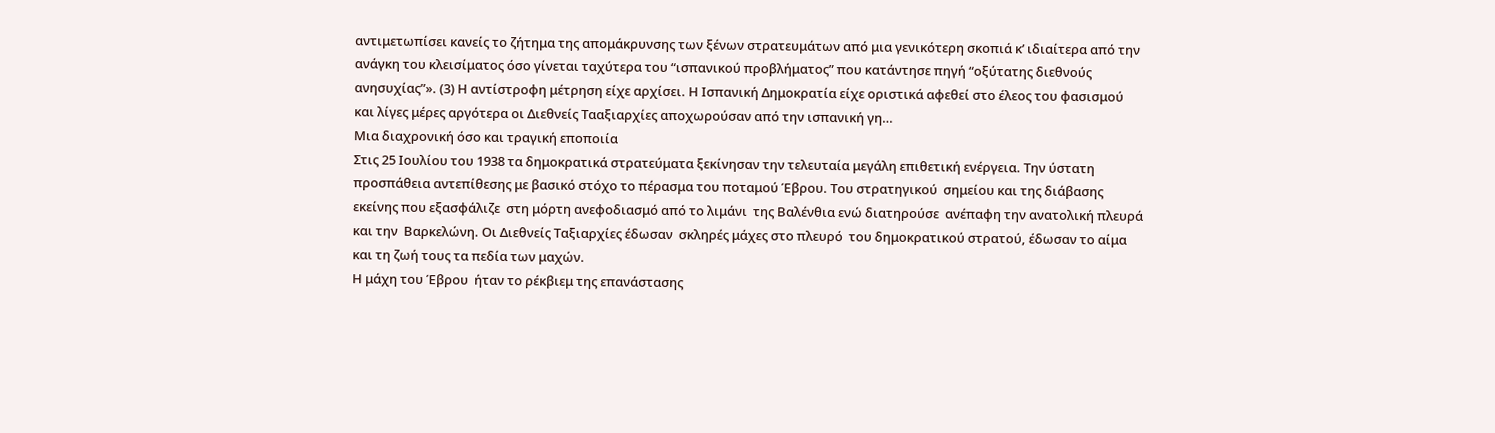αντιμετωπίσει κανείς το ζήτημα της απομάκρυνσης των ξένων στρατευμάτων από μια γενικότερη σκοπιά κ’ ιδιαίτερα από την ανάγκη του κλεισίματος όσο γίνεται ταχύτερα του “ισπανικού προβλήματος” που κατάντησε πηγή “οξύτατης διεθνούς ανησυχίας”». (3) Η αντίστροφη μέτρηση είχε αρχίσει. Η Ισπανική Δημοκρατία είχε οριστικά αφεθεί στο έλεος του φασισμού και λίγες μέρες αργότερα οι Διεθνείς Τααξιαρχίες αποχωρούσαν από την ισπανική γη…
Μια διαχρονική όσο και τραγική εποποιία
Στις 25 Ιουλίου του 1938 τα δημοκρατικά στρατεύματα ξεκίνησαν την τελευταία μεγάλη επιθετική ενέργεια. Την ύστατη προσπάθεια αντεπίθεσης με βασικό στόχο το πέρασμα του ποταμού Έβρου. Του στρατηγικού  σημείου και της διάβασης εκείνης που εξασφάλιζε  στη μόρτη ανεφοδιασμό από το λιμάνι  της Βαλένθια ενώ διατηρούσε  ανέπαφη την ανατολική πλευρά και την  Βαρκελώνη. Οι Διεθνείς Ταξιαρχίες έδωσαν  σκληρές μάχες στο πλευρό  του δημοκρατικού στρατού, έδωσαν το αίμα και τη ζωή τους τα πεδία των μαχών.
Η μάχη του Έβρου  ήταν το ρέκβιεμ της επανάστασης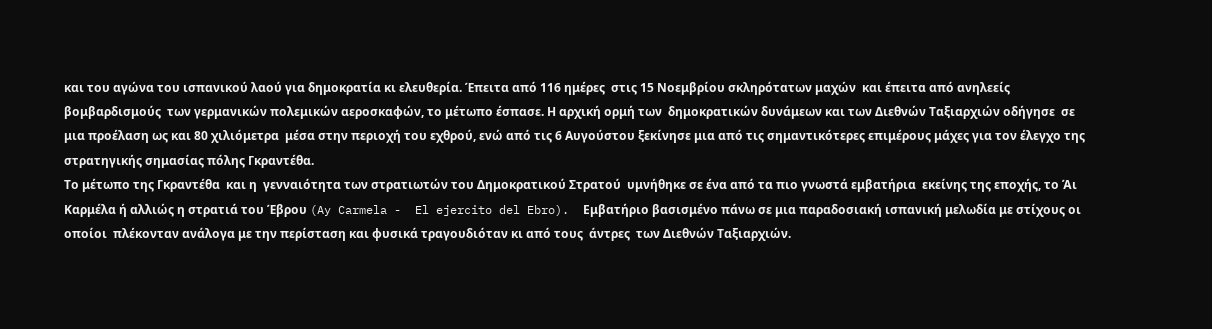και του αγώνα του ισπανικού λαού για δημοκρατία κι ελευθερία. Έπειτα από 116 ημέρες  στις 15 Νοεμβρίου σκληρότατων μαχών  και έπειτα από ανηλεείς βομβαρδισμούς  των γερμανικών πολεμικών αεροσκαφών, το μέτωπο έσπασε. Η αρχική ορμή των  δημοκρατικών δυνάμεων και των Διεθνών Ταξιαρχιών οδήγησε  σε μια προέλαση ως και 80 χιλιόμετρα  μέσα στην περιοχή του εχθρού, ενώ από τις 6 Αυγούστου ξεκίνησε μια από τις σημαντικότερες επιμέρους μάχες για τον έλεγχο της στρατηγικής σημασίας πόλης Γκραντέθα.
Το μέτωπο της Γκραντέθα  και η  γενναιότητα των στρατιωτών του Δημοκρατικού Στρατού  υμνήθηκε σε ένα από τα πιο γνωστά εμβατήρια  εκείνης της εποχής, το Άι Καρμέλα ή αλλιώς η στρατιά του Έβρου (Ay Carmela -  El ejercito del Ebro).  Εμβατήριο βασισμένο πάνω σε μια παραδοσιακή ισπανική μελωδία με στίχους οι οποίοι  πλέκονταν ανάλογα με την περίσταση και φυσικά τραγουδιόταν κι από τους  άντρες  των Διεθνών Ταξιαρχιών.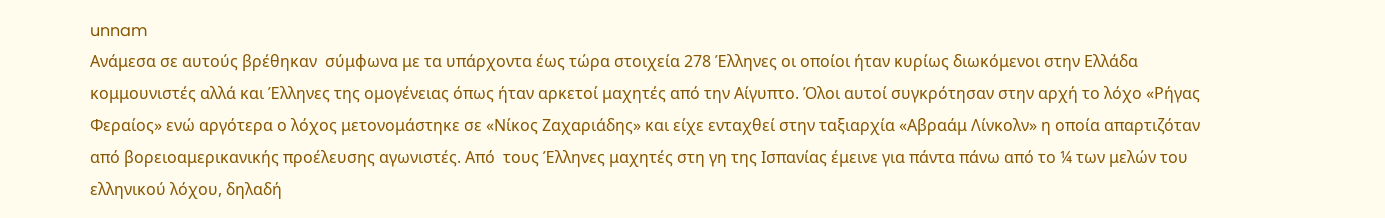unnam
Ανάμεσα σε αυτούς βρέθηκαν  σύμφωνα με τα υπάρχοντα έως τώρα στοιχεία 278 Έλληνες οι οποίοι ήταν κυρίως διωκόμενοι στην Ελλάδα κομμουνιστές αλλά και Έλληνες της ομογένειας όπως ήταν αρκετοί μαχητές από την Αίγυπτο. Όλοι αυτοί συγκρότησαν στην αρχή το λόχο «Ρήγας Φεραίος» ενώ αργότερα ο λόχος μετονομάστηκε σε «Νίκος Ζαχαριάδης» και είχε ενταχθεί στην ταξιαρχία «Αβραάμ Λίνκολν» η οποία απαρτιζόταν από βορειοαμερικανικής προέλευσης αγωνιστές. Από  τους Έλληνες μαχητές στη γη της Ισπανίας έμεινε για πάντα πάνω από το ¼ των μελών του ελληνικού λόχου, δηλαδή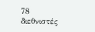78  διεθνιστές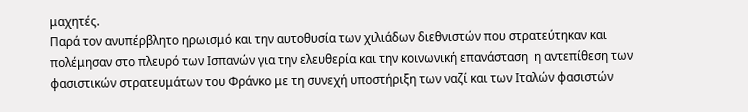μαχητές.
Παρά τον ανυπέρβλητο ηρωισμό και την αυτοθυσία των χιλιάδων διεθνιστών που στρατεύτηκαν και πολέμησαν στο πλευρό των Ισπανών για την ελευθερία και την κοινωνική επανάσταση  η αντεπίθεση των φασιστικών στρατευμάτων του Φράνκο με τη συνεχή υποστήριξη των ναζί και των Ιταλών φασιστών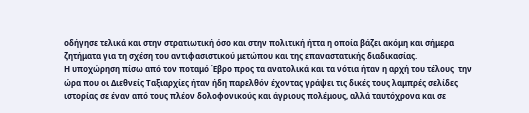οδήγησε τελικά και στην στρατιωτική όσο και στην πολιτική ήττα η οποία βάζει ακόμη και σήμερα ζητήματα για τη σχέση του αντιφασιστικού μετώπου και της επαναστατικής διαδικασίας.
Η υποχώρηση πίσω από τον ποταμό Έβρο προς τα ανατολικά και τα νότια ήταν η αρχή του τέλους  την ώρα που οι Διεθνείς Ταξιαρχίες ήταν ήδη παρελθόν έχοντας γράψει τις δικές τους λαμπρές σελίδες ιστορίας σε έναν από τους πλέον δολοφονικούς και άγριους πολέμους, αλλά ταυτόχρονα και σε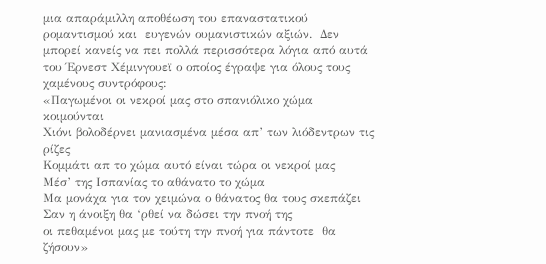μια απαράμιλλη αποθέωση του επαναστατικού ρομαντισμού και  ευγενών ουμανιστικών αξιών.  Δεν μπορεί κανείς να πει πολλά περισσότερα λόγια από αυτά του Έρνεστ Χέμινγουεϊ ο οποίος έγραψε για όλους τους χαμένους συντρόφους:
«Παγωμένοι οι νεκροί μας στο σπανιόλικο χώμα κοιμούνται
Χιόνι βολοδέρνει μανιασμένα μέσα απ’ των λιόδεντρων τις ρίζες
Κομμάτι απ το χώμα αυτό είναι τώρα οι νεκροί μας
Μέσ’ της Ισπανίας το αθάνατο το χώμα
Μα μονάχα για τον χειμώνα ο θάνατος θα τους σκεπάζει
Σαν η άνοιξη θα ‘ρθεί να δώσει την πνοή της
οι πεθαμένοι μας με τούτη την πνοή για πάντοτε  θα ζήσουν»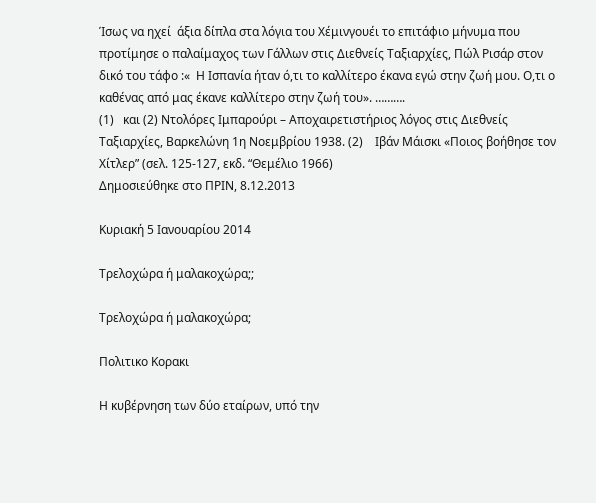Ίσως να ηχεί  άξια δίπλα στα λόγια του Χέμινγουέι το επιτάφιο μήνυμα που προτίμησε ο παλαίμαχος των Γάλλων στις Διεθνείς Ταξιαρχίες, Πώλ Ρισάρ στον δικό του τάφο :«  Η Ισπανία ήταν ό,τι το καλλίτερο έκανα εγώ στην ζωή μου. Ο,τι ο καθένας από μας έκανε καλλίτερο στην ζωή του». ……….
(1)   και (2) Ντολόρες Ιμπαρούρι – Αποχαιρετιστήριος λόγος στις Διεθνείς Ταξιαρχίες, Βαρκελώνη 1η Νοεμβρίου 1938. (2)    Ιβάν Μάισκι «Ποιος βοήθησε τον Χίτλερ” (σελ. 125-127, εκδ. “Θεμέλιο 1966)
Δημοσιεύθηκε στο ΠΡΙΝ, 8.12.2013

Κυριακή 5 Ιανουαρίου 2014

Τρελοχώρα ή μαλακοχώρα;;

Τρελοχώρα ή μαλακοχώρα;

Πολιτικο Κορακι

Η κυβέρνηση των δύο εταίρων, υπό την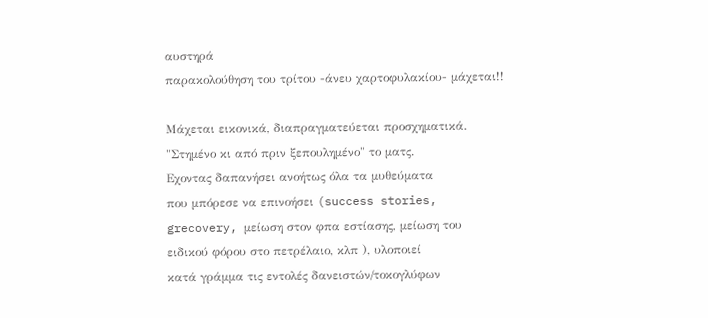αυστηρά
παρακολούθηση του τρίτου -άνευ χαρτοφυλακίου- μάχεται!!

Μάχεται εικονικά, διαπραγματεύεται προσχηματικά.
"Στημένο κι από πριν ξεπουλημένο" το ματς.
Εχοντας δαπανήσει ανοήτως όλα τα μυθεύματα
που μπόρεσε να επινοήσει (success stories,
grecovery, μείωση στον φπα εστίασης, μείωση του
ειδικού φόρου στο πετρέλαιο, κλπ ), υλοποιεί
κατά γράμμα τις εντολές δανειστών/τοκογλύφων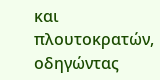και πλουτοκρατών,
οδηγώντας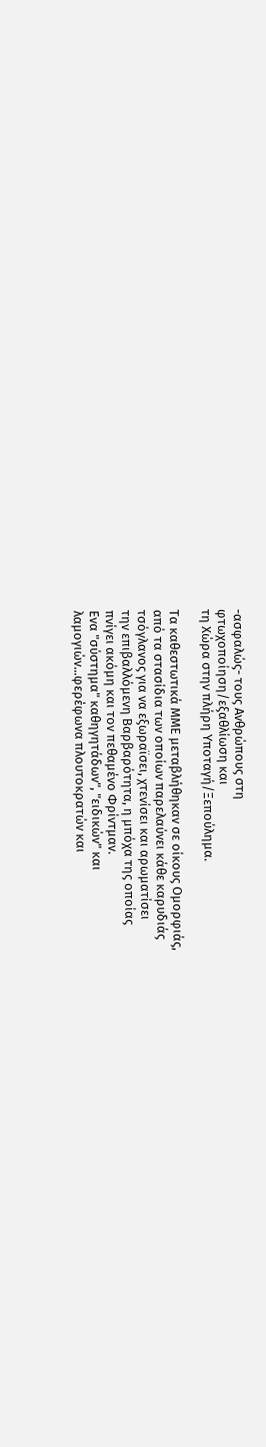-ασφαλώς- τους Ανθρώπους στη
φτωχοποίηση/εξαθλίωση και
τη Χώρα στην πλήρη Υποταγή/Ξεπούλημα.

Τα καθεστωτικά ΜΜΕ μεταβλήθηκαν σε οίκους Ομορφιάς,
από τα στασίδια των οποίων παρελαύνει κάθε καρυδιάς
τσόγλανος για να εξωραϊσει, χτενίσει και αρωματίσει
την επιβαλλόμενη Βαρβαρότητα, η μπόχα της οποίας
πνίγει ακόμη και τον πεθαμένο Φρίντμαν.
Ενα "σύστημα" καθηγητάδων", "ειδικών" και
λαμογιών...φερέφωνα πλουτοκρατών και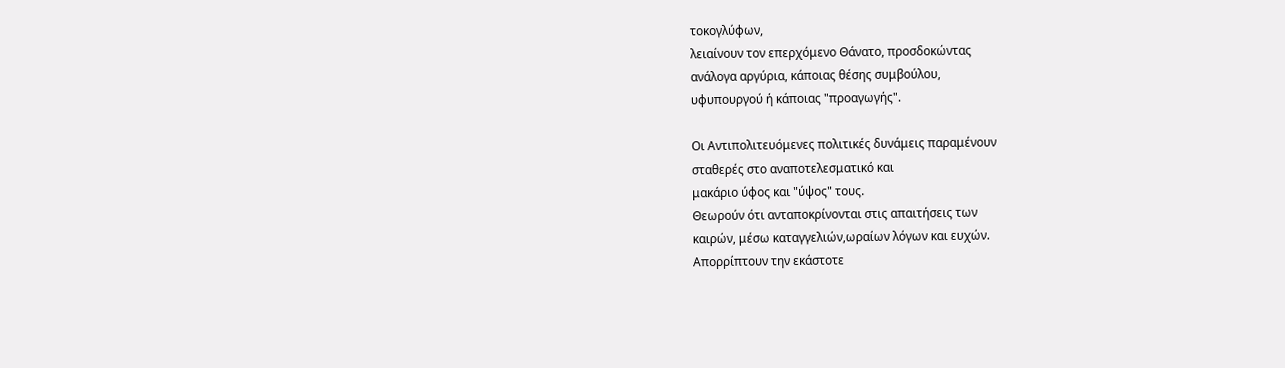τοκογλύφων,
λειαίνουν τον επερχόμενο Θάνατο, προσδοκώντας
ανάλογα αργύρια, κάποιας θέσης συμβούλου,
υφυπουργού ή κάποιας "προαγωγής".

Οι Αντιπολιτευόμενες πολιτικές δυνάμεις παραμένουν
σταθερές στο αναποτελεσματικό και
μακάριο ύφος και "ύψος" τους.
Θεωρούν ότι ανταποκρίνονται στις απαιτήσεις των
καιρών, μέσω καταγγελιών,ωραίων λόγων και ευχών.
Απορρίπτουν την εκάστοτε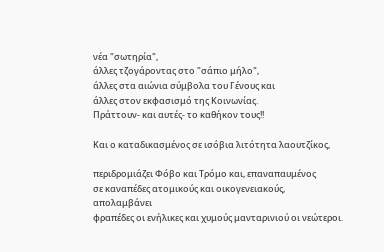νέα "σωτηρία",
άλλες τζογάροντας στο "σάπιο μήλο",
άλλες στα αιώνια σύμβολα του Γένους και
άλλες στον εκφασισμό της Κοινωνίας.
Πράττουν- και αυτές- το καθήκον τους!!

Και ο καταδικασμένος σε ισόβια λιτότητα λαουτζίκος,

περιδρομιάζει Φόβο και Τρόμο και, επαναπαυμένος
σε καναπέδες ατομικούς και οικογενειακούς,
απολαμβάνει
φραπέδες οι ενήλικες και χυμούς μανταρινιού οι νεώτεροι.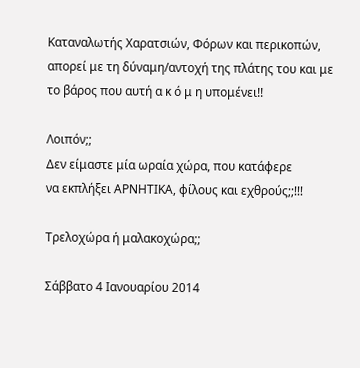Καταναλωτής Χαρατσιών, Φόρων και περικοπών,
απορεί με τη δύναμη/αντοχή της πλάτης του και με
το βάρος που αυτή α κ ό μ η υπομένει!!

Λοιπόν;;
Δεν είμαστε μία ωραία χώρα, που κατάφερε
να εκπλήξει ΑΡΝΗΤΙΚΑ, φίλους και εχθρούς;;!!!

Τρελοχώρα ή μαλακοχώρα;;

Σάββατο 4 Ιανουαρίου 2014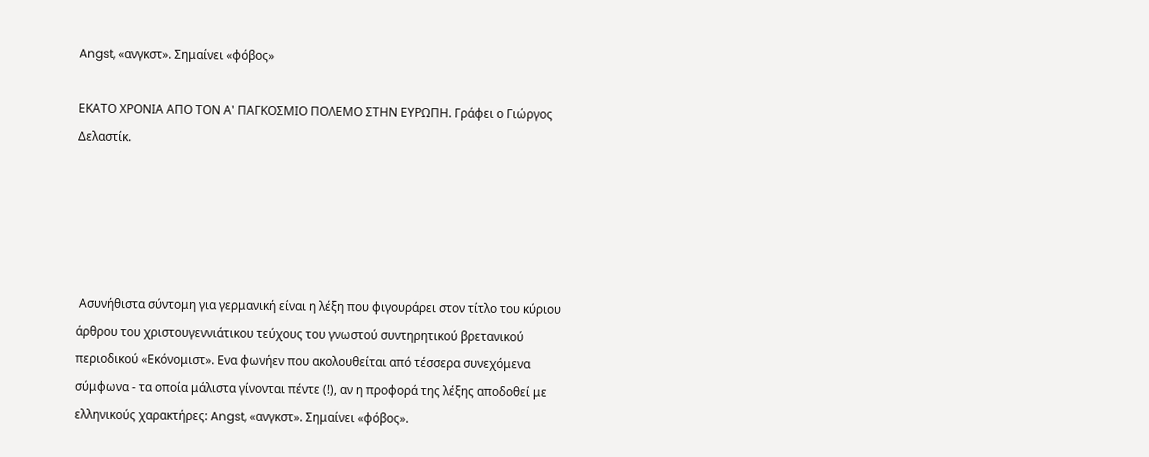Angst, «ανγκστ». Σημαίνει «φόβος»

ΕΚΑΤΟ ΧΡΟΝΙΑ ΑΠΟ ΤΟΝ Α' ΠΑΓΚΟΣΜΙΟ ΠΟΛΕΜΟ ΣΤΗΝ ΕΥΡΩΠΗ. Γράφει ο Γιώργος Δελαστίκ.





 Ασυνήθιστα σύντομη για γερμανική είναι η λέξη που φιγουράρει στον τίτλο του κύριου άρθρου του χριστουγεννιάτικου τεύχους του γνωστού συντηρητικού βρετανικού περιοδικού «Εκόνομιστ». Ενα φωνήεν που ακολουθείται από τέσσερα συνεχόμενα σύμφωνα - τα οποία μάλιστα γίνονται πέντε (!), αν η προφορά της λέξης αποδοθεί με ελληνικούς χαρακτήρες: Angst, «ανγκστ». Σημαίνει «φόβος».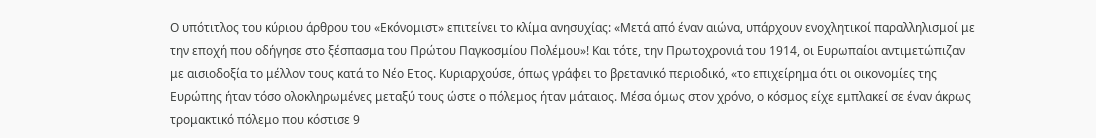Ο υπότιτλος του κύριου άρθρου του «Εκόνομιστ» επιτείνει το κλίμα ανησυχίας: «Μετά από έναν αιώνα, υπάρχουν ενοχλητικοί παραλληλισμοί με την εποχή που οδήγησε στο ξέσπασμα του Πρώτου Παγκοσμίου Πολέμου»! Και τότε, την Πρωτοχρονιά του 1914, οι Ευρωπαίοι αντιμετώπιζαν με αισιοδοξία το μέλλον τους κατά το Νέο Ετος. Κυριαρχούσε, όπως γράφει το βρετανικό περιοδικό, «το επιχείρημα ότι οι οικονομίες της Ευρώπης ήταν τόσο ολοκληρωμένες μεταξύ τους ώστε ο πόλεμος ήταν μάταιος. Μέσα όμως στον χρόνο, ο κόσμος είχε εμπλακεί σε έναν άκρως τρομακτικό πόλεμο που κόστισε 9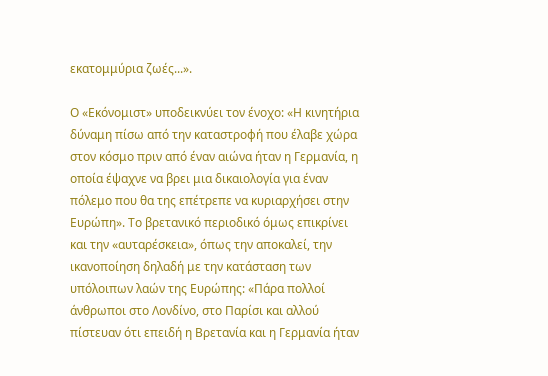εκατομμύρια ζωές...».

Ο «Εκόνομιστ» υποδεικνύει τον ένοχο: «Η κινητήρια δύναμη πίσω από την καταστροφή που έλαβε χώρα στον κόσμο πριν από έναν αιώνα ήταν η Γερμανία, η οποία έψαχνε να βρει μια δικαιολογία για έναν πόλεμο που θα της επέτρεπε να κυριαρχήσει στην Ευρώπη». Το βρετανικό περιοδικό όμως επικρίνει και την «αυταρέσκεια», όπως την αποκαλεί, την ικανοποίηση δηλαδή με την κατάσταση των υπόλοιπων λαών της Ευρώπης: «Πάρα πολλοί άνθρωποι στο Λονδίνο, στο Παρίσι και αλλού πίστευαν ότι επειδή η Βρετανία και η Γερμανία ήταν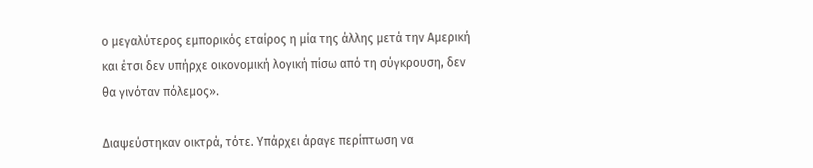ο μεγαλύτερος εμπορικός εταίρος η μία της άλλης μετά την Αμερική και έτσι δεν υπήρχε οικονομική λογική πίσω από τη σύγκρουση, δεν θα γινόταν πόλεμος».

Διαψεύστηκαν οικτρά, τότε. Υπάρχει άραγε περίπτωση να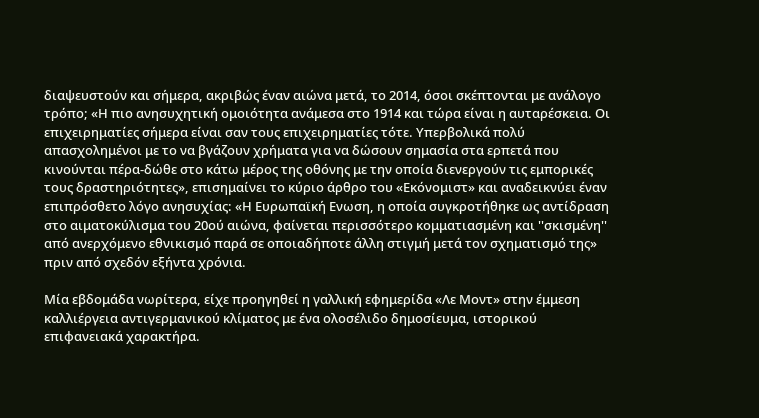διαψευστούν και σήμερα, ακριβώς έναν αιώνα μετά, το 2014, όσοι σκέπτονται με ανάλογο τρόπο; «Η πιο ανησυχητική ομοιότητα ανάμεσα στο 1914 και τώρα είναι η αυταρέσκεια. Οι επιχειρηματίες σήμερα είναι σαν τους επιχειρηματίες τότε. Υπερβολικά πολύ απασχολημένοι με το να βγάζουν χρήματα για να δώσουν σημασία στα ερπετά που κινούνται πέρα-δώθε στο κάτω μέρος της οθόνης με την οποία διενεργούν τις εμπορικές τους δραστηριότητες», επισημαίνει το κύριο άρθρο του «Εκόνομιστ» και αναδεικνύει έναν επιπρόσθετο λόγο ανησυχίας: «Η Ευρωπαϊκή Ενωση, η οποία συγκροτήθηκε ως αντίδραση στο αιματοκύλισμα του 20ού αιώνα, φαίνεται περισσότερο κομματιασμένη και ''σκισμένη'' από ανερχόμενο εθνικισμό παρά σε οποιαδήποτε άλλη στιγμή μετά τον σχηματισμό της» πριν από σχεδόν εξήντα χρόνια.

Μία εβδομάδα νωρίτερα, είχε προηγηθεί η γαλλική εφημερίδα «Λε Μοντ» στην έμμεση καλλιέργεια αντιγερμανικού κλίματος με ένα ολοσέλιδο δημοσίευμα, ιστορικού επιφανειακά χαρακτήρα.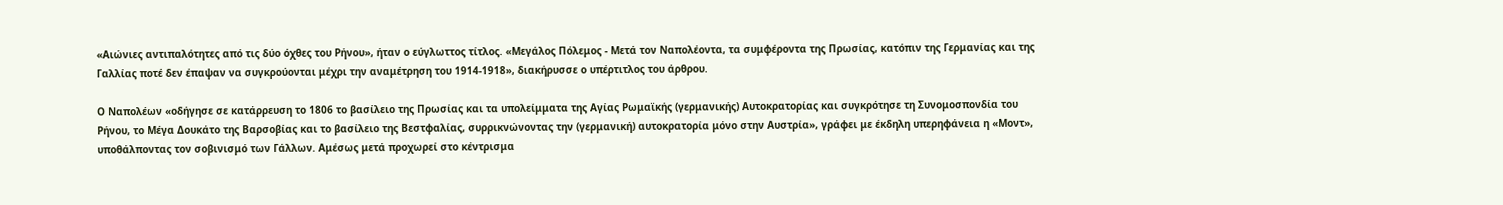«Αιώνιες αντιπαλότητες από τις δύο όχθες του Ρήνου», ήταν ο εύγλωττος τίτλος. «Μεγάλος Πόλεμος - Μετά τον Ναπολέοντα, τα συμφέροντα της Πρωσίας, κατόπιν της Γερμανίας και της Γαλλίας ποτέ δεν έπαψαν να συγκρούονται μέχρι την αναμέτρηση του 1914-1918», διακήρυσσε ο υπέρτιτλος του άρθρου.

Ο Ναπολέων «οδήγησε σε κατάρρευση το 1806 το βασίλειο της Πρωσίας και τα υπολείμματα της Αγίας Ρωμαϊκής (γερμανικής) Αυτοκρατορίας και συγκρότησε τη Συνομοσπονδία του Ρήνου, το Μέγα Δουκάτο της Βαρσοβίας και το βασίλειο της Βεστφαλίας, συρρικνώνοντας την (γερμανική) αυτοκρατορία μόνο στην Αυστρία», γράφει με έκδηλη υπερηφάνεια η «Μοντ», υποθάλποντας τον σοβινισμό των Γάλλων. Αμέσως μετά προχωρεί στο κέντρισμα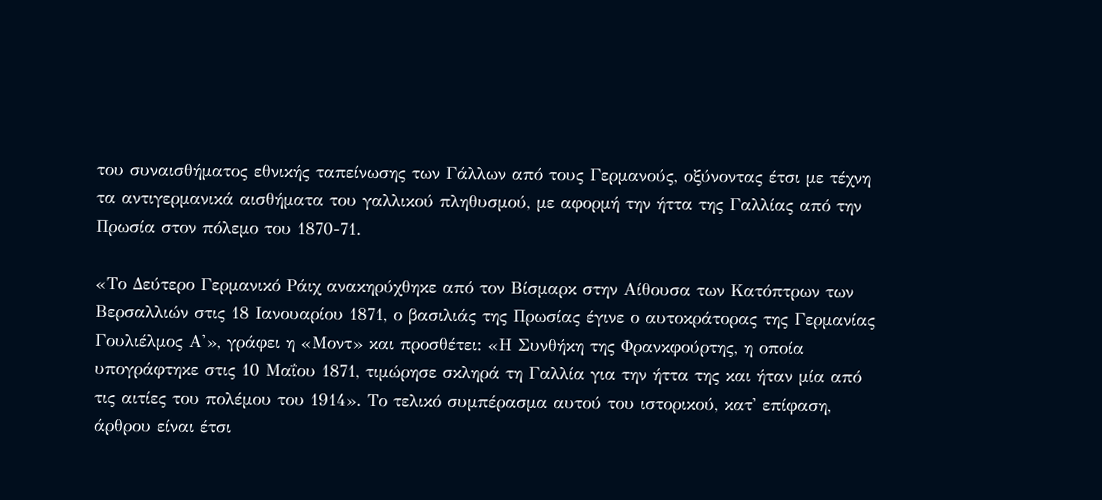του συναισθήματος εθνικής ταπείνωσης των Γάλλων από τους Γερμανούς, οξύνοντας έτσι με τέχνη τα αντιγερμανικά αισθήματα του γαλλικού πληθυσμού, με αφορμή την ήττα της Γαλλίας από την Πρωσία στον πόλεμο του 1870-71.

«Το Δεύτερο Γερμανικό Ράιχ ανακηρύχθηκε από τον Βίσμαρκ στην Αίθουσα των Κατόπτρων των Βερσαλλιών στις 18 Ιανουαρίου 1871, ο βασιλιάς της Πρωσίας έγινε ο αυτοκράτορας της Γερμανίας Γουλιέλμος Α'», γράφει η «Μοντ» και προσθέτει: «Η Συνθήκη της Φρανκφούρτης, η οποία υπογράφτηκε στις 10 Μαΐου 1871, τιμώρησε σκληρά τη Γαλλία για την ήττα της και ήταν μία από τις αιτίες του πολέμου του 1914». Το τελικό συμπέρασμα αυτού του ιστορικού, κατ' επίφαση, άρθρου είναι έτσι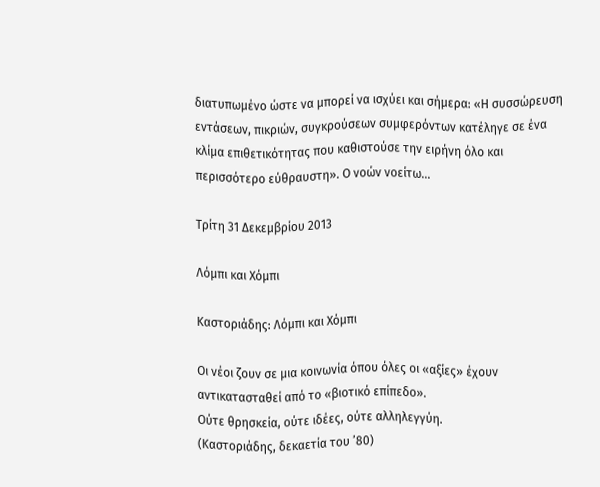διατυπωμένο ώστε να μπορεί να ισχύει και σήμερα: «Η συσσώρευση εντάσεων, πικριών, συγκρούσεων συμφερόντων κατέληγε σε ένα κλίμα επιθετικότητας που καθιστούσε την ειρήνη όλο και περισσότερο εύθραυστη». Ο νοών νοείτω...

Τρίτη 31 Δεκεμβρίου 2013

Λόμπι και Χόμπι

Καστοριάδης: Λόμπι και Χόμπι

Οι νέοι ζουν σε μια κοινωνία όπου όλες οι «αξίες» έχουν αντικατασταθεί από το «βιοτικό επίπεδο».
Ούτε θρησκεία, ούτε ιδέες, ούτε αλληλεγγύη.
(Καστοριάδης, δεκαετία του ’80)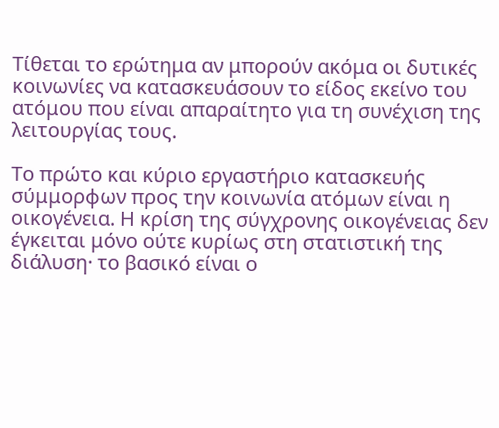Τίθεται το ερώτημα αν μπορούν ακόμα οι δυτικές κοινωνίες να κατασκευάσουν το είδος εκείνο του ατόμου που είναι απαραίτητο για τη συνέχιση της λειτουργίας τους.

Το πρώτο και κύριο εργαστήριο κατασκευής σύμμορφων προς την κοινωνία ατόμων είναι η οικογένεια. Η κρίση της σύγχρονης οικογένειας δεν έγκειται μόνο ούτε κυρίως στη στατιστική της διάλυση· το βασικό είναι ο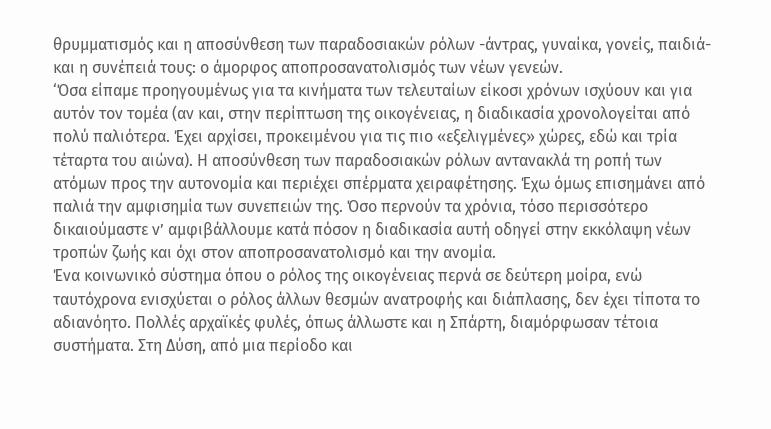θρυμματισμός και η αποσύνθεση των παραδοσιακών ρόλων -άντρας, γυναίκα, γονείς, παιδιά- και η συνέπειά τους: ο άμορφος αποπροσανατολισμός των νέων γενεών.
‘Όσα είπαμε προηγουμένως για τα κινήματα των τελευταίων είκοσι χρόνων ισχύουν και για αυτόν τον τομέα (αν και, στην περίπτωση της οικογένειας, η διαδικασία χρονολογείται από πολύ παλιότερα. Έχει αρχίσει, προκειμένου για τις πιο «εξελιγμένες» χώρες, εδώ και τρία τέταρτα του αιώνα). Η αποσύνθεση των παραδοσιακών ρόλων αντανακλά τη ροπή των ατόμων προς την αυτονομία και περιέχει σπέρματα χειραφέτησης. Έχω όμως επισημάνει από παλιά την αμφισημία των συνεπειών της. Όσο περνούν τα χρόνια, τόσο περισσότερο δικαιούμαστε ν’ αμφιβάλλουμε κατά πόσον η διαδικασία αυτή οδηγεί στην εκκόλαψη νέων τροπών ζωής και όχι στον αποπροσανατολισμό και την ανομία.
Ένα κοινωνικό σύστημα όπου ο ρόλος της οικογένειας περνά σε δεύτερη μοίρα, ενώ ταυτόχρονα ενισχύεται ο ρόλος άλλων θεσμών ανατροφής και διάπλασης, δεν έχει τίποτα το αδιανόητο. Πολλές αρχαϊκές φυλές, όπως άλλωστε και η Σπάρτη, διαμόρφωσαν τέτοια συστήματα. Στη Δύση, από μια περίοδο και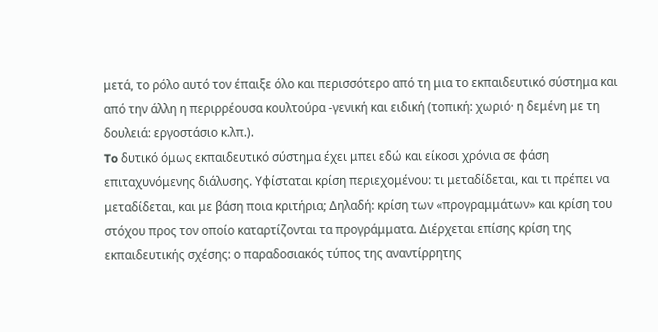μετά, το ρόλο αυτό τον έπαιξε όλο και περισσότερο από τη μια το εκπαιδευτικό σύστημα και από την άλλη η περιρρέουσα κουλτούρα -γενική και ειδική (τοπική: χωριό· η δεμένη με τη δουλειά: εργοστάσιο κ.λπ.).
To δυτικό όμως εκπαιδευτικό σύστημα έχει μπει εδώ και είκοσι χρόνια σε φάση επιταχυνόμενης διάλυσης. Υφίσταται κρίση περιεχομένου: τι μεταδίδεται, και τι πρέπει να μεταδίδεται, και με βάση ποια κριτήρια; Δηλαδή: κρίση των «προγραμμάτων» και κρίση του στόχου προς τον οποίο καταρτίζονται τα προγράμματα. Διέρχεται επίσης κρίση της εκπαιδευτικής σχέσης: ο παραδοσιακός τύπος της αναντίρρητης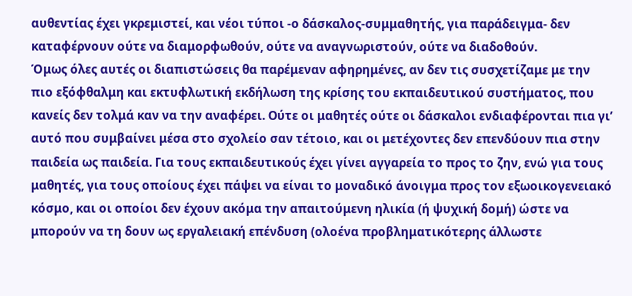αυθεντίας έχει γκρεμιστεί, και νέοι τύποι -ο δάσκαλος-συμμαθητής, για παράδειγμα- δεν καταφέρνουν ούτε να διαμορφωθούν, ούτε να αναγνωριστούν, ούτε να διαδοθούν.
Όμως όλες αυτές οι διαπιστώσεις θα παρέμεναν αφηρημένες, αν δεν τις συσχετίζαμε με την πιο εξόφθαλμη και εκτυφλωτική εκδήλωση της κρίσης του εκπαιδευτικού συστήματος, που κανείς δεν τολμά καν να την αναφέρει. Ούτε οι μαθητές ούτε οι δάσκαλοι ενδιαφέρονται πια γι’ αυτό που συμβαίνει μέσα στο σχολείο σαν τέτοιο, και οι μετέχοντες δεν επενδύουν πια στην παιδεία ως παιδεία. Για τους εκπαιδευτικούς έχει γίνει αγγαρεία το προς το ζην, ενώ για τους μαθητές, για τους οποίους έχει πάψει να είναι το μοναδικό άνοιγμα προς τον εξωοικογενειακό κόσμο, και οι οποίοι δεν έχουν ακόμα την απαιτούμενη ηλικία (ή ψυχική δομή) ώστε να μπορούν να τη δουν ως εργαλειακή επένδυση (ολοένα προβληματικότερης άλλωστε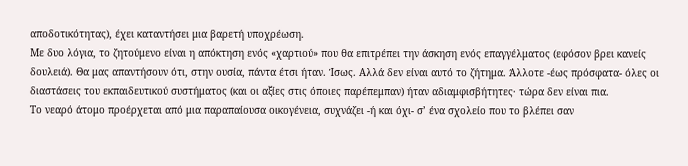αποδοτικότητας), έχει καταντήσει μια βαρετή υποχρέωση.
Με δυο λόγια, το ζητούμενο είναι η απόκτηση ενός «χαρτιού» που θα επιτρέπει την άσκηση ενός επαγγέλματος (εφόσον βρει κανείς δουλειά). Θα μας απαντήσουν ότι, στην ουσία, πάντα έτσι ήταν. Ίσως. Αλλά δεν είναι αυτό το ζήτημα. Άλλοτε -έως πρόσφατα- όλες οι διαστάσεις του εκπαιδευτικού συστήματος (και οι αξίες στις όποιες παρέπεμπαν) ήταν αδιαμφισβήτητες· τώρα δεν είναι πια.
Το νεαρό άτομο προέρχεται από μια παραπαίουσα οικογένεια, συχνάζει -ή και όχι- σ’ ένα σχολείο που το βλέπει σαν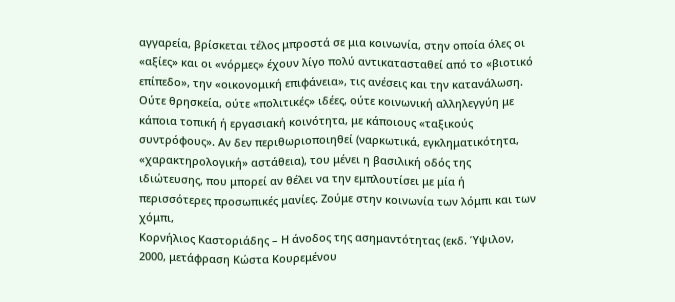αγγαρεία, βρίσκεται τέλος μπροστά σε μια κοινωνία, στην οποία όλες οι «αξίες» και οι «νόρμες» έχουν λίγο πολύ αντικατασταθεί από το «βιοτικό επίπεδο», την «οικονομική επιφάνεια», τις ανέσεις και την κατανάλωση. Ούτε θρησκεία, ούτε «πολιτικές» ιδέες, ούτε κοινωνική αλληλεγγύη με κάποια τοπική ή εργασιακή κοινότητα, με κάποιους «ταξικούς συντρόφους». Αν δεν περιθωριοποιηθεί (ναρκωτικά, εγκληματικότητα, «χαρακτηρολογική» αστάθεια), του μένει η βασιλική οδός της ιδιώτευσης, που μπορεί αν θέλει να την εμπλουτίσει με μία ή περισσότερες προσωπικές μανίες. Ζούμε στην κοινωνία των λόμπι και των χόμπι,
Κορνήλιος Καστοριάδης – Η άνοδος της ασημαντότητας (εκδ. Ύψιλον, 2000, μετάφραση Κώστα Κουρεμένου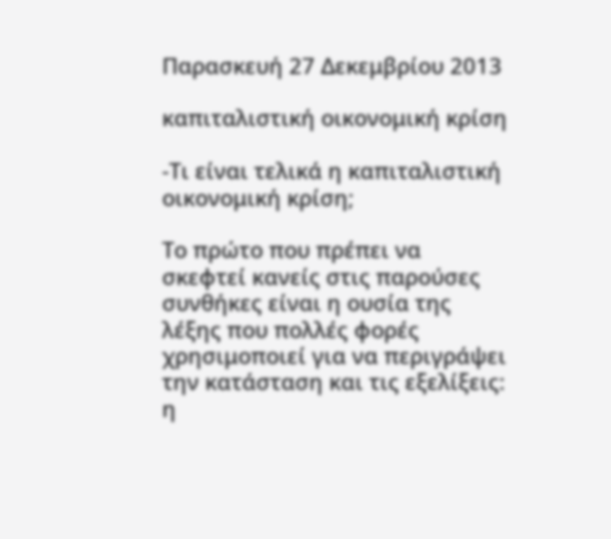Παρασκευή 27 Δεκεμβρίου 2013

καπιταλιστική οικονομική κρίση

-Τι είναι τελικά η καπιταλιστική οικονομική κρίση;

Το πρώτο που πρέπει να σκεφτεί κανείς στις παρούσες συνθήκες είναι η ουσία της λέξης που πολλές φορές χρησιμοποιεί για να περιγράψει την κατάσταση και τις εξελίξεις: η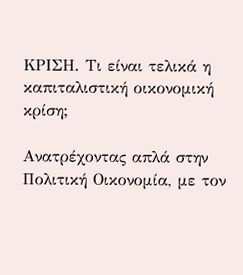ΚΡΙΣΗ. Τι είναι τελικά η καπιταλιστική οικονομική κρίση;

Ανατρέχοντας απλά στην Πολιτική Οικονομία, με τον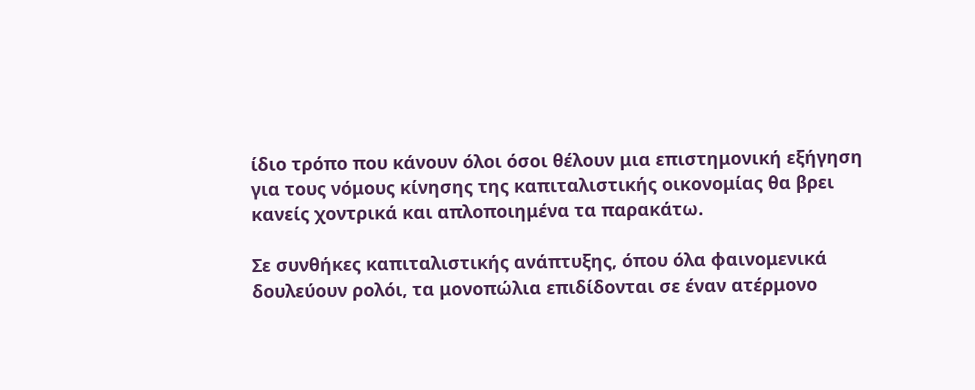ίδιο τρόπο που κάνουν όλοι όσοι θέλουν μια επιστημονική εξήγηση για τους νόμους κίνησης της καπιταλιστικής οικονομίας θα βρει κανείς χοντρικά και απλοποιημένα τα παρακάτω.

Σε συνθήκες καπιταλιστικής ανάπτυξης, όπου όλα φαινομενικά δουλεύουν ρολόι, τα μονοπώλια επιδίδονται σε έναν ατέρμονο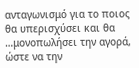ανταγωνισμό για το ποιος θα υπερισχύσει και θα …μονοπωλήσει την αγορά, ώστε να την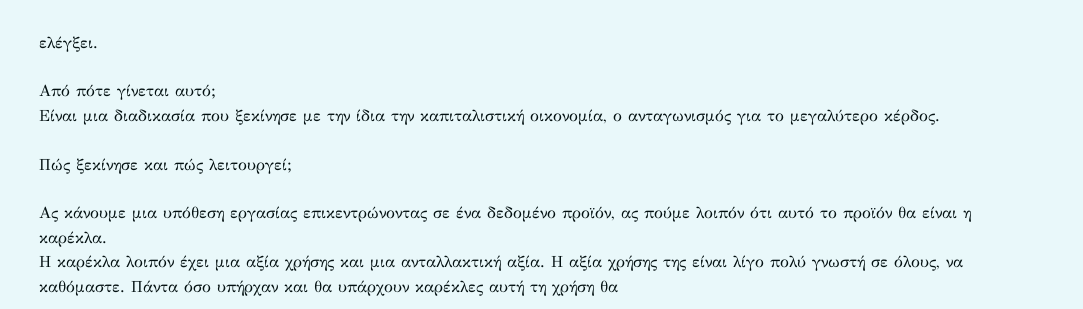ελέγξει.

Από πότε γίνεται αυτό;
Είναι μια διαδικασία που ξεκίνησε με την ίδια την καπιταλιστική οικονομία, ο ανταγωνισμός για το μεγαλύτερο κέρδος.

Πώς ξεκίνησε και πώς λειτουργεί;

Ας κάνουμε μια υπόθεση εργασίας επικεντρώνοντας σε ένα δεδομένο προϊόν, ας πούμε λοιπόν ότι αυτό το προϊόν θα είναι η καρέκλα.
Η καρέκλα λοιπόν έχει μια αξία χρήσης και μια ανταλλακτική αξία. Η αξία χρήσης της είναι λίγο πολύ γνωστή σε όλους, να καθόμαστε. Πάντα όσο υπήρχαν και θα υπάρχουν καρέκλες αυτή τη χρήση θα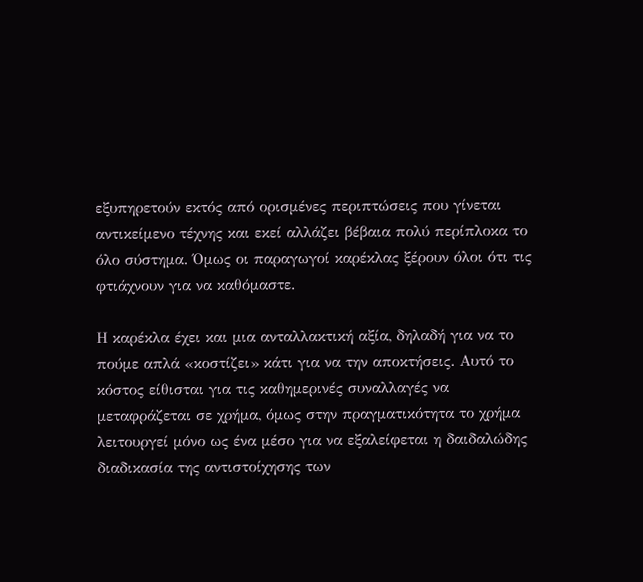εξυπηρετούν εκτός από ορισμένες περιπτώσεις που γίνεται αντικείμενο τέχνης και εκεί αλλάζει βέβαια πολύ περίπλοκα το όλο σύστημα. Όμως οι παραγωγοί καρέκλας ξέρουν όλοι ότι τις φτιάχνουν για να καθόμαστε.

Η καρέκλα έχει και μια ανταλλακτική αξία, δηλαδή για να το πούμε απλά «κοστίζει» κάτι για να την αποκτήσεις. Αυτό το κόστος είθισται για τις καθημερινές συναλλαγές να μεταφράζεται σε χρήμα, όμως στην πραγματικότητα το χρήμα λειτουργεί μόνο ως ένα μέσο για να εξαλείφεται η δαιδαλώδης διαδικασία της αντιστοίχησης των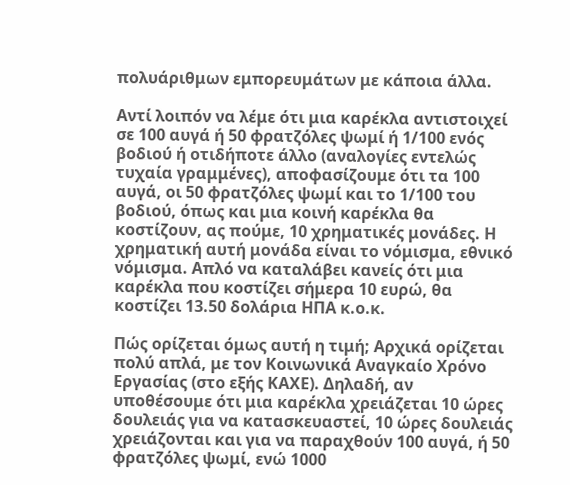πολυάριθμων εμπορευμάτων με κάποια άλλα.

Αντί λοιπόν να λέμε ότι μια καρέκλα αντιστοιχεί σε 100 αυγά ή 50 φρατζόλες ψωμί ή 1/100 ενός βοδιού ή οτιδήποτε άλλο (αναλογίες εντελώς τυχαία γραμμένες), αποφασίζουμε ότι τα 100 αυγά, οι 50 φρατζόλες ψωμί και το 1/100 του βοδιού, όπως και μια κοινή καρέκλα θα κοστίζουν, ας πούμε, 10 χρηματικές μονάδες. Η χρηματική αυτή μονάδα είναι το νόμισμα, εθνικό νόμισμα. Απλό να καταλάβει κανείς ότι μια καρέκλα που κοστίζει σήμερα 10 ευρώ, θα κοστίζει 13.50 δολάρια ΗΠΑ κ.ο.κ.

Πώς ορίζεται όμως αυτή η τιμή; Αρχικά ορίζεται πολύ απλά, με τον Κοινωνικά Αναγκαίο Χρόνο Εργασίας (στο εξής ΚΑΧΕ). Δηλαδή, αν υποθέσουμε ότι μια καρέκλα χρειάζεται 10 ώρες δουλειάς για να κατασκευαστεί, 10 ώρες δουλειάς χρειάζονται και για να παραχθούν 100 αυγά, ή 50 φρατζόλες ψωμί, ενώ 1000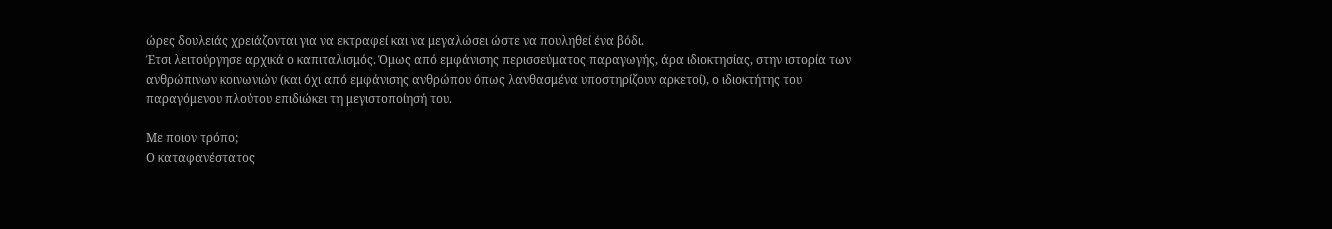ώρες δουλειάς χρειάζονται για να εκτραφεί και να μεγαλώσει ώστε να πουληθεί ένα βόδι.
Έτσι λειτούργησε αρχικά ο καπιταλισμός. Όμως από εμφάνισης περισσεύματος παραγωγής, άρα ιδιοκτησίας, στην ιστορία των ανθρώπινων κοινωνιών (και όχι από εμφάνισης ανθρώπου όπως λανθασμένα υποστηρίζουν αρκετοί), ο ιδιοκτήτης του παραγόμενου πλούτου επιδιώκει τη μεγιστοποίησή του.

Με ποιον τρόπο;
Ο καταφανέστατος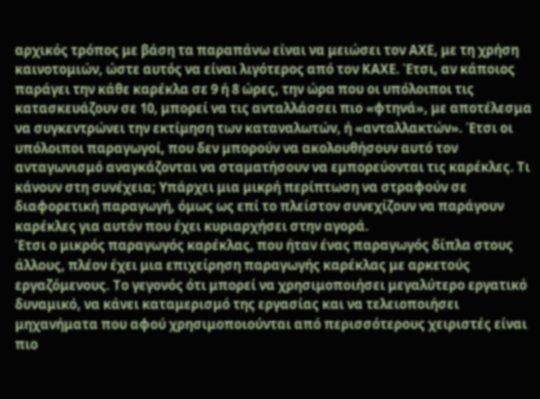αρχικός τρόπος με βάση τα παραπάνω είναι να μειώσει τον ΑΧΕ, με τη χρήση καινοτομιών, ώστε αυτός να είναι λιγότερος από τον ΚΑΧΕ. Έτσι, αν κάποιος παράγει την κάθε καρέκλα σε 9 ή 8 ώρες, την ώρα που οι υπόλοιποι τις κατασκευάζουν σε 10, μπορεί να τις ανταλλάσσει πιο «φτηνά», με αποτέλεσμα να συγκεντρώνει την εκτίμηση των καταναλωτών, ή «ανταλλακτών». Έτσι οι υπόλοιποι παραγωγοί, που δεν μπορούν να ακολουθήσουν αυτό τον ανταγωνισμό αναγκάζονται να σταματήσουν να εμπορεύονται τις καρέκλες. Τι κάνουν στη συνέχεια; Υπάρχει μια μικρή περίπτωση να στραφούν σε διαφορετική παραγωγή, όμως ως επί το πλείστον συνεχίζουν να παράγουν καρέκλες για αυτόν που έχει κυριαρχήσει στην αγορά.
Έτσι ο μικρός παραγωγός καρέκλας, που ήταν ένας παραγωγός δίπλα στους άλλους, πλέον έχει μια επιχείρηση παραγωγής καρέκλας με αρκετούς εργαζόμενους. Το γεγονός ότι μπορεί να χρησιμοποιήσει μεγαλύτερο εργατικό δυναμικό, να κάνει καταμερισμό της εργασίας και να τελειοποιήσει μηχανήματα που αφού χρησιμοποιούνται από περισσότερους χειριστές είναι πιο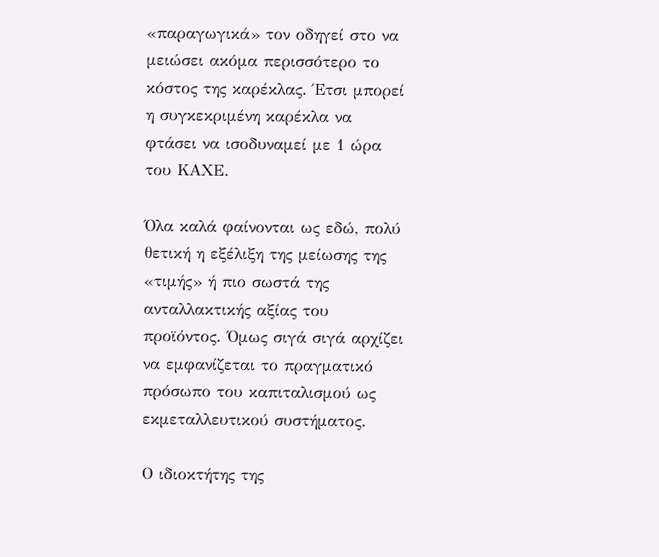«παραγωγικά» τον οδηγεί στο να μειώσει ακόμα περισσότερο το κόστος της καρέκλας. Έτσι μπορεί η συγκεκριμένη καρέκλα να φτάσει να ισοδυναμεί με 1 ώρα του ΚΑΧΕ.

Όλα καλά φαίνονται ως εδώ, πολύ θετική η εξέλιξη της μείωσης της «τιμής» ή πιο σωστά της ανταλλακτικής αξίας του προϊόντος. Όμως σιγά σιγά αρχίζει να εμφανίζεται το πραγματικό πρόσωπο του καπιταλισμού ως εκμεταλλευτικού συστήματος.

Ο ιδιοκτήτης της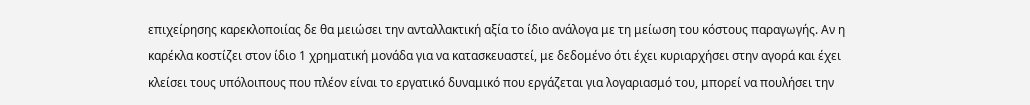επιχείρησης καρεκλοποιίας δε θα μειώσει την ανταλλακτική αξία το ίδιο ανάλογα με τη μείωση του κόστους παραγωγής. Αν η καρέκλα κοστίζει στον ίδιο 1 χρηματική μονάδα για να κατασκευαστεί, με δεδομένο ότι έχει κυριαρχήσει στην αγορά και έχει κλείσει τους υπόλοιπους που πλέον είναι το εργατικό δυναμικό που εργάζεται για λογαριασμό του, μπορεί να πουλήσει την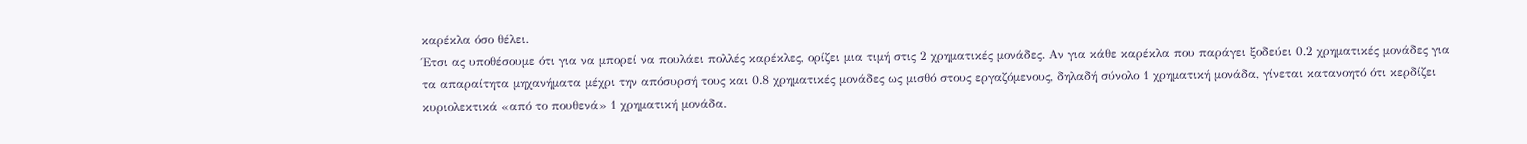καρέκλα όσο θέλει.
Έτσι ας υποθέσουμε ότι για να μπορεί να πουλάει πολλές καρέκλες, ορίζει μια τιμή στις 2 χρηματικές μονάδες. Αν για κάθε καρέκλα που παράγει ξοδεύει 0.2 χρηματικές μονάδες για τα απαραίτητα μηχανήματα μέχρι την απόσυρσή τους και 0.8 χρηματικές μονάδες ως μισθό στους εργαζόμενους, δηλαδή σύνολο 1 χρηματική μονάδα, γίνεται κατανοητό ότι κερδίζει κυριολεκτικά «από το πουθενά» 1 χρηματική μονάδα.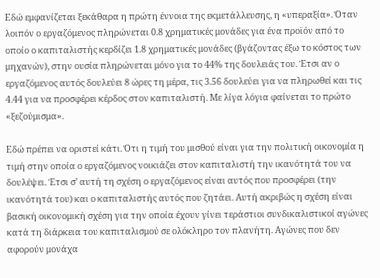Εδώ εμφανίζεται ξεκάθαρα η πρώτη έννοια της εκμετάλλευσης, η «υπεραξία». Όταν λοιπόν ο εργαζόμενος πληρώνεται 0.8 χρηματικές μονάδες για ένα προϊόν από το οποίο ο καπιταλιστής κερδίζει 1.8 χρηματικές μονάδες (βγάζοντας έξω το κόστος των μηχανών), στην ουσία πληρώνεται μόνο για το 44% της δουλειάς του. Έτσι αν ο εργαζόμενος αυτός δουλεύει 8 ώρες τη μέρα, τις 3.56 δουλεύει για να πληρωθεί και τις 4.44 για να προσφέρει κέρδος στον καπιταλιστή. Με λίγα λόγια φαίνεται το πρώτο «ξεζούμισμα».

Εδώ πρέπει να οριστεί κάτι. Ότι η τιμή του μισθού είναι για την πολιτική οικονομία η τιμή στην οποία ο εργαζόμενος νοικιάζει στον καπιταλιστή την ικανότητά του να δουλέψει. Έτσι σ’ αυτή τη σχέση ο εργαζόμενος είναι αυτός που προσφέρει (την ικανότητά του) και ο καπιταλιστής αυτός που ζητάει. Αυτή ακριβώς η σχέση είναι βασική οικονομική σχέση για την οποία έχουν γίνει τεράστιοι συνδικαλιστικοί αγώνες κατά τη διάρκεια του καπιταλισμού σε ολόκληρο τον πλανήτη. Αγώνες που δεν αφορούν μονάχα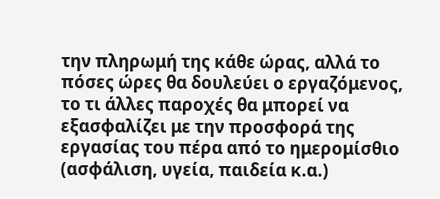την πληρωμή της κάθε ώρας, αλλά το πόσες ώρες θα δουλεύει ο εργαζόμενος, το τι άλλες παροχές θα μπορεί να εξασφαλίζει με την προσφορά της εργασίας του πέρα από το ημερομίσθιο (ασφάλιση, υγεία, παιδεία κ.α.)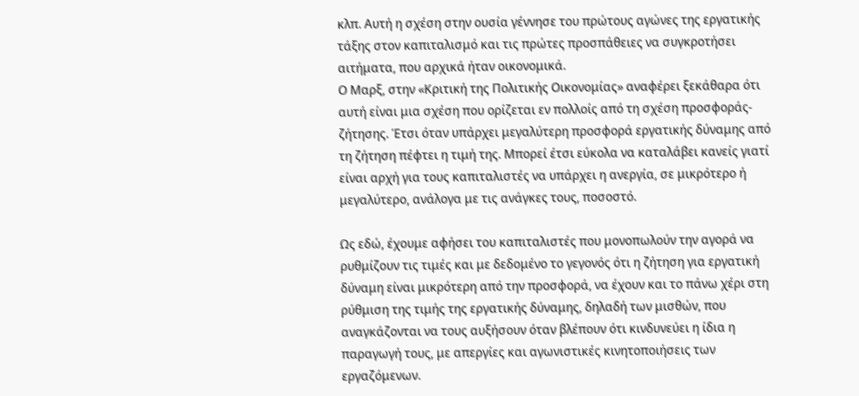κλπ. Αυτή η σχέση στην ουσία γέννησε του πρώτους αγώνες της εργατικής τάξης στον καπιταλισμό και τις πρώτες προσπάθειες να συγκροτήσει αιτήματα, που αρχικά ήταν οικονομικά.
Ο Μαρξ, στην «Κριτική της Πολιτικής Οικονομίας» αναφέρει ξεκάθαρα ότι αυτή είναι μια σχέση που ορίζεται εν πολλοίς από τη σχέση προσφοράς-ζήτησης. Έτσι όταν υπάρχει μεγαλύτερη προσφορά εργατικής δύναμης από τη ζήτηση πέφτει η τιμή της. Μπορεί έτσι εύκολα να καταλάβει κανείς γιατί είναι αρχή για τους καπιταλιστές να υπάρχει η ανεργία, σε μικρότερο ή μεγαλύτερο, ανάλογα με τις ανάγκες τους, ποσοστό.

Ως εδώ, έχουμε αφήσει του καπιταλιστές που μονοπωλούν την αγορά να ρυθμίζουν τις τιμές και με δεδομένο το γεγονός ότι η ζήτηση για εργατική δύναμη είναι μικρότερη από την προσφορά, να έχουν και το πάνω χέρι στη ρύθμιση της τιμής της εργατικής δύναμης, δηλαδή των μισθών, που αναγκάζονται να τους αυξήσουν όταν βλέπουν ότι κινδυνεύει η ίδια η παραγωγή τους, με απεργίες και αγωνιστικές κινητοποιήσεις των εργαζόμενων.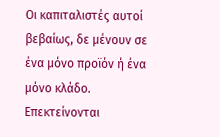Οι καπιταλιστές αυτοί βεβαίως, δε μένουν σε ένα μόνο προϊόν ή ένα μόνο κλάδο. Επεκτείνονται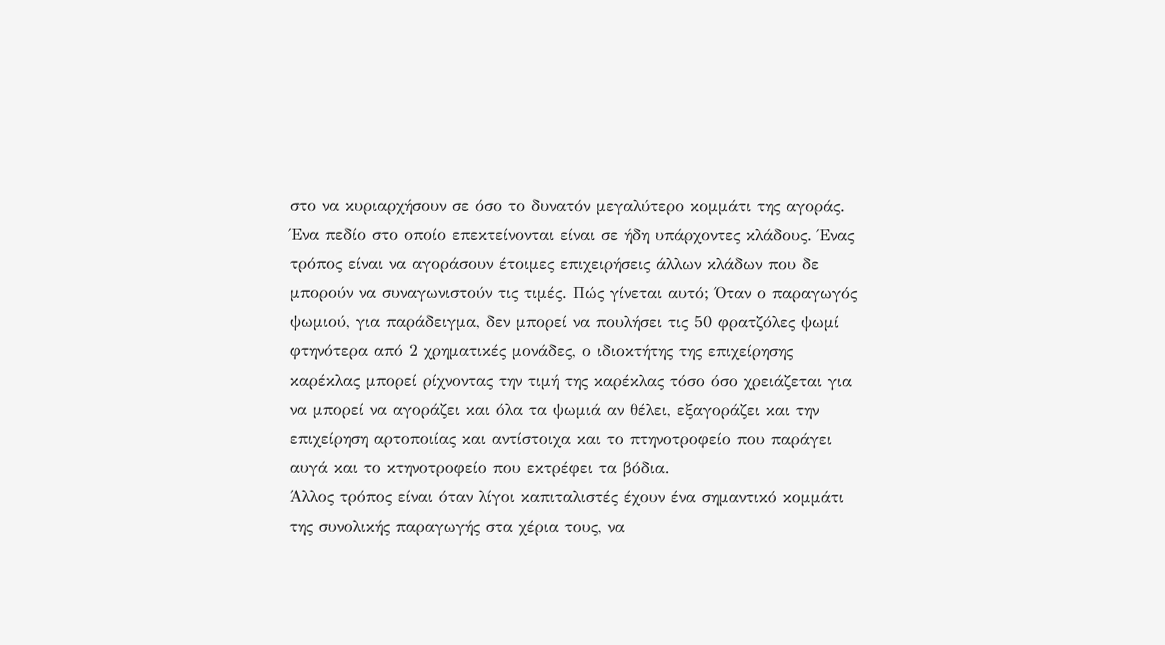στο να κυριαρχήσουν σε όσο το δυνατόν μεγαλύτερο κομμάτι της αγοράς. Ένα πεδίο στο οποίο επεκτείνονται είναι σε ήδη υπάρχοντες κλάδους. Ένας τρόπος είναι να αγοράσουν έτοιμες επιχειρήσεις άλλων κλάδων που δε μπορούν να συναγωνιστούν τις τιμές. Πώς γίνεται αυτό; Όταν ο παραγωγός ψωμιού, για παράδειγμα, δεν μπορεί να πουλήσει τις 50 φρατζόλες ψωμί φτηνότερα από 2 χρηματικές μονάδες, ο ιδιοκτήτης της επιχείρησης καρέκλας μπορεί ρίχνοντας την τιμή της καρέκλας τόσο όσο χρειάζεται για να μπορεί να αγοράζει και όλα τα ψωμιά αν θέλει, εξαγοράζει και την επιχείρηση αρτοποιίας και αντίστοιχα και το πτηνοτροφείο που παράγει αυγά και το κτηνοτροφείο που εκτρέφει τα βόδια.
Άλλος τρόπος είναι όταν λίγοι καπιταλιστές έχουν ένα σημαντικό κομμάτι της συνολικής παραγωγής στα χέρια τους, να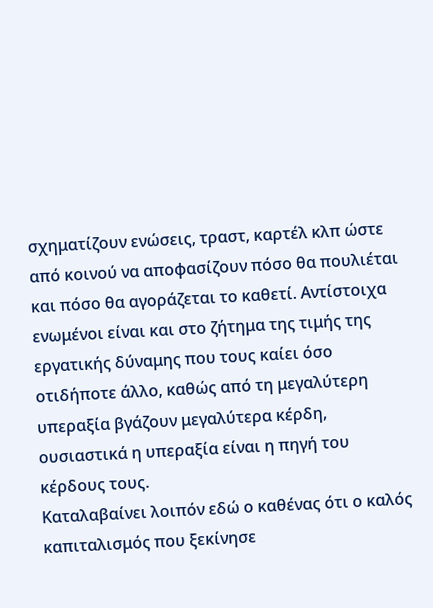σχηματίζουν ενώσεις, τραστ, καρτέλ κλπ ώστε από κοινού να αποφασίζουν πόσο θα πουλιέται και πόσο θα αγοράζεται το καθετί. Αντίστοιχα ενωμένοι είναι και στο ζήτημα της τιμής της εργατικής δύναμης που τους καίει όσο οτιδήποτε άλλο, καθώς από τη μεγαλύτερη υπεραξία βγάζουν μεγαλύτερα κέρδη, ουσιαστικά η υπεραξία είναι η πηγή του κέρδους τους.
Καταλαβαίνει λοιπόν εδώ ο καθένας ότι ο καλός καπιταλισμός που ξεκίνησε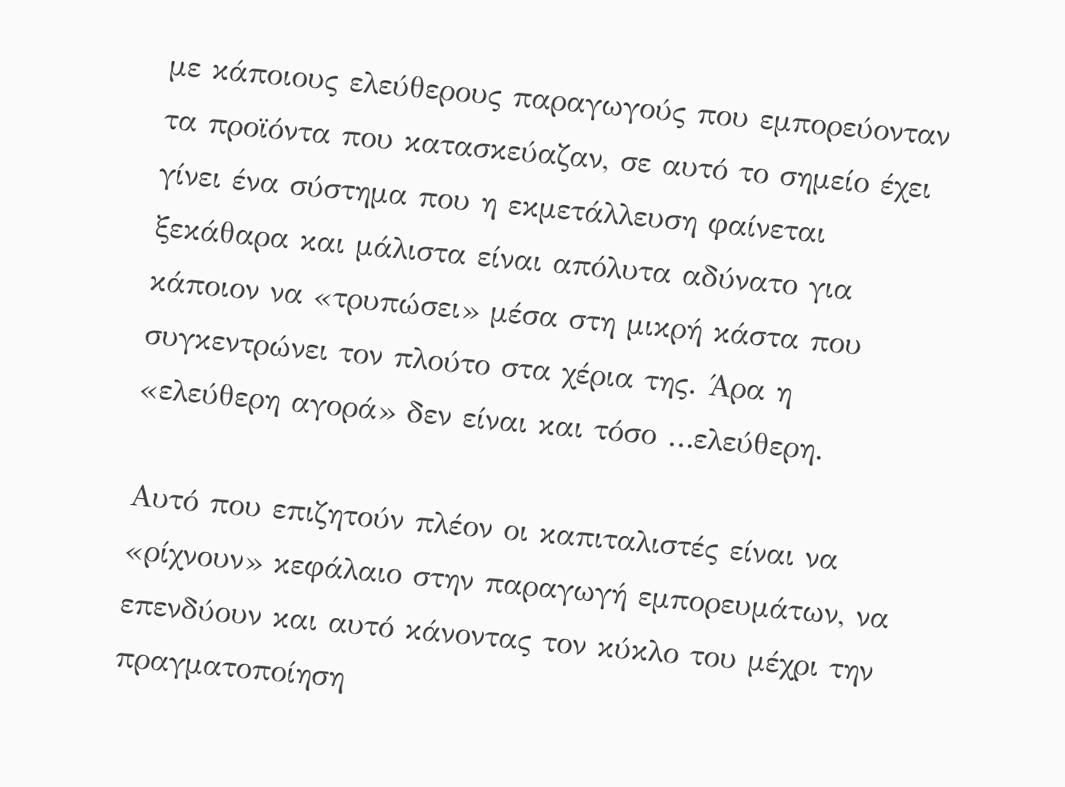με κάποιους ελεύθερους παραγωγούς που εμπορεύονταν τα προϊόντα που κατασκεύαζαν, σε αυτό το σημείο έχει γίνει ένα σύστημα που η εκμετάλλευση φαίνεται ξεκάθαρα και μάλιστα είναι απόλυτα αδύνατο για κάποιον να «τρυπώσει» μέσα στη μικρή κάστα που συγκεντρώνει τον πλούτο στα χέρια της. Άρα η «ελεύθερη αγορά» δεν είναι και τόσο …ελεύθερη.

Αυτό που επιζητούν πλέον οι καπιταλιστές είναι να «ρίχνουν» κεφάλαιο στην παραγωγή εμπορευμάτων, να επενδύουν και αυτό κάνοντας τον κύκλο του μέχρι την πραγματοποίηση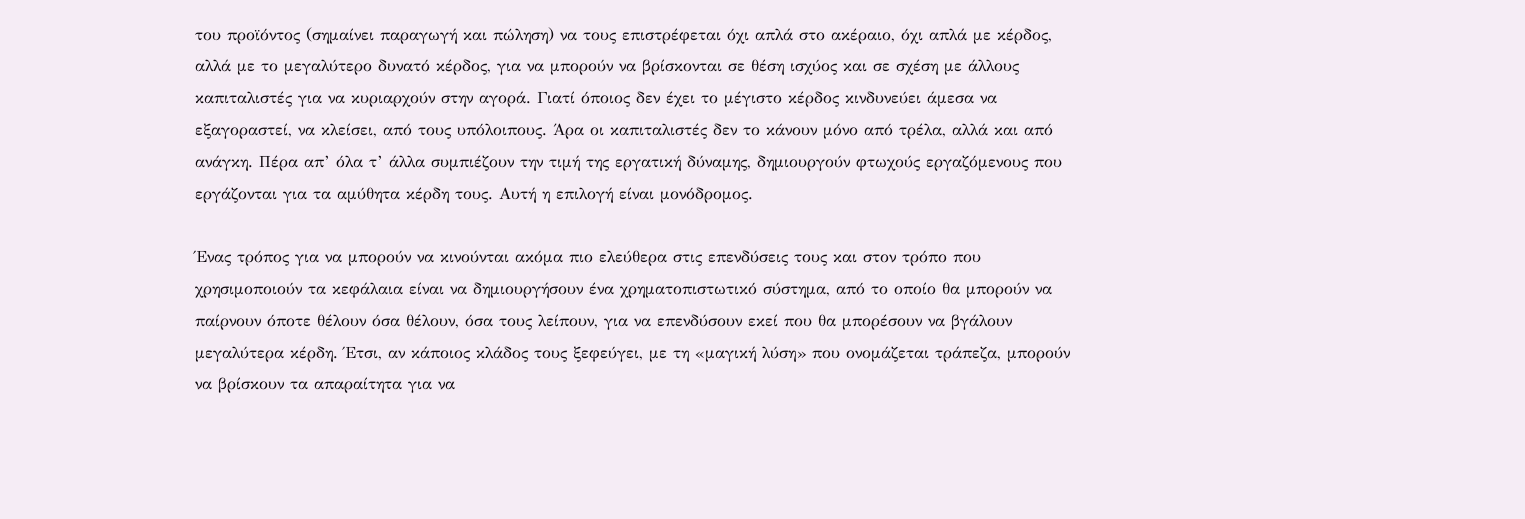του προϊόντος (σημαίνει παραγωγή και πώληση) να τους επιστρέφεται όχι απλά στο ακέραιο, όχι απλά με κέρδος, αλλά με το μεγαλύτερο δυνατό κέρδος, για να μπορούν να βρίσκονται σε θέση ισχύος και σε σχέση με άλλους καπιταλιστές για να κυριαρχούν στην αγορά. Γιατί όποιος δεν έχει το μέγιστο κέρδος κινδυνεύει άμεσα να εξαγοραστεί, να κλείσει, από τους υπόλοιπους. Άρα οι καπιταλιστές δεν το κάνουν μόνο από τρέλα, αλλά και από ανάγκη. Πέρα απ’ όλα τ’ άλλα συμπιέζουν την τιμή της εργατική δύναμης, δημιουργούν φτωχούς εργαζόμενους που εργάζονται για τα αμύθητα κέρδη τους. Αυτή η επιλογή είναι μονόδρομος.

Ένας τρόπος για να μπορούν να κινούνται ακόμα πιο ελεύθερα στις επενδύσεις τους και στον τρόπο που χρησιμοποιούν τα κεφάλαια είναι να δημιουργήσουν ένα χρηματοπιστωτικό σύστημα, από το οποίο θα μπορούν να παίρνουν όποτε θέλουν όσα θέλουν, όσα τους λείπουν, για να επενδύσουν εκεί που θα μπορέσουν να βγάλουν μεγαλύτερα κέρδη. Έτσι, αν κάποιος κλάδος τους ξεφεύγει, με τη «μαγική λύση» που ονομάζεται τράπεζα, μπορούν να βρίσκουν τα απαραίτητα για να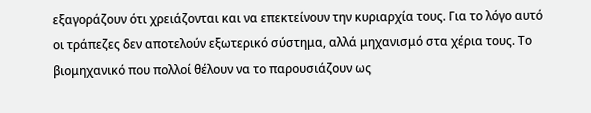εξαγοράζουν ότι χρειάζονται και να επεκτείνουν την κυριαρχία τους. Για το λόγο αυτό οι τράπεζες δεν αποτελούν εξωτερικό σύστημα, αλλά μηχανισμό στα χέρια τους. Το βιομηχανικό που πολλοί θέλουν να το παρουσιάζουν ως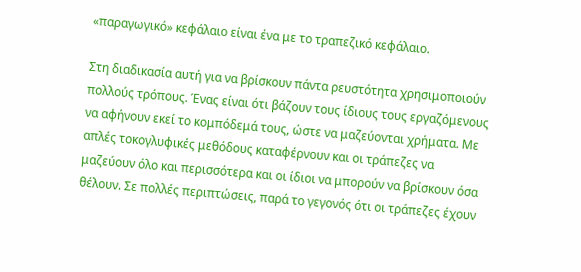«παραγωγικό» κεφάλαιο είναι ένα με το τραπεζικό κεφάλαιο.

Στη διαδικασία αυτή για να βρίσκουν πάντα ρευστότητα χρησιμοποιούν πολλούς τρόπους. Ένας είναι ότι βάζουν τους ίδιους τους εργαζόμενους να αφήνουν εκεί το κομπόδεμά τους, ώστε να μαζεύονται χρήματα. Με απλές τοκογλυφικές μεθόδους καταφέρνουν και οι τράπεζες να μαζεύουν όλο και περισσότερα και οι ίδιοι να μπορούν να βρίσκουν όσα θέλουν. Σε πολλές περιπτώσεις, παρά το γεγονός ότι οι τράπεζες έχουν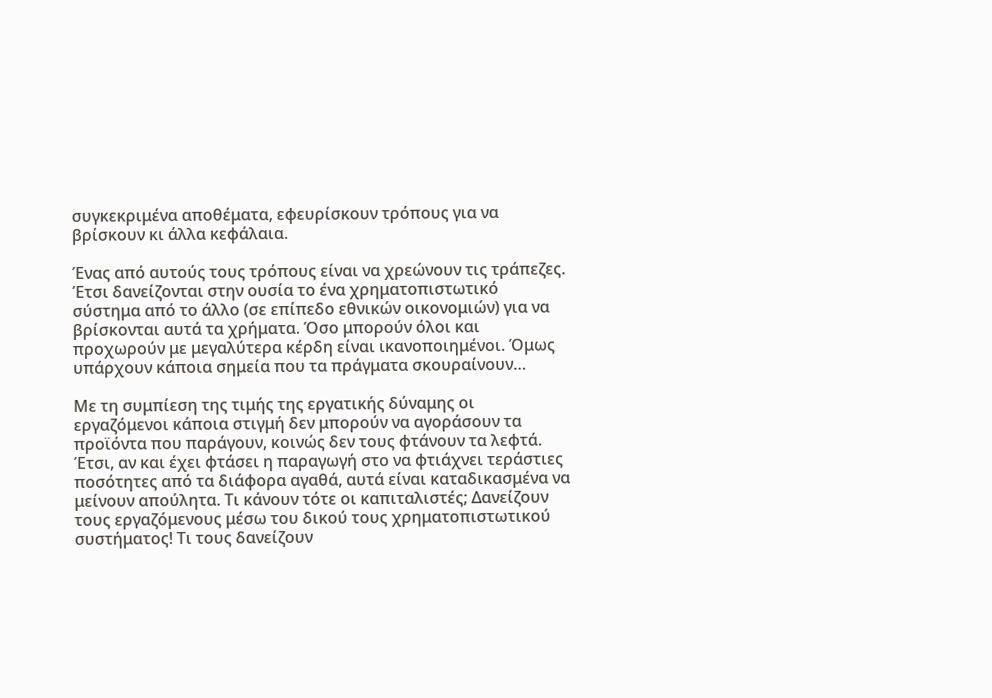συγκεκριμένα αποθέματα, εφευρίσκουν τρόπους για να βρίσκουν κι άλλα κεφάλαια.

Ένας από αυτούς τους τρόπους είναι να χρεώνουν τις τράπεζες. Έτσι δανείζονται στην ουσία το ένα χρηματοπιστωτικό σύστημα από το άλλο (σε επίπεδο εθνικών οικονομιών) για να βρίσκονται αυτά τα χρήματα. Όσο μπορούν όλοι και προχωρούν με μεγαλύτερα κέρδη είναι ικανοποιημένοι. Όμως υπάρχουν κάποια σημεία που τα πράγματα σκουραίνουν…

Με τη συμπίεση της τιμής της εργατικής δύναμης οι εργαζόμενοι κάποια στιγμή δεν μπορούν να αγοράσουν τα προϊόντα που παράγουν, κοινώς δεν τους φτάνουν τα λεφτά. Έτσι, αν και έχει φτάσει η παραγωγή στο να φτιάχνει τεράστιες ποσότητες από τα διάφορα αγαθά, αυτά είναι καταδικασμένα να μείνουν απούλητα. Τι κάνουν τότε οι καπιταλιστές; Δανείζουν τους εργαζόμενους μέσω του δικού τους χρηματοπιστωτικού συστήματος! Τι τους δανείζουν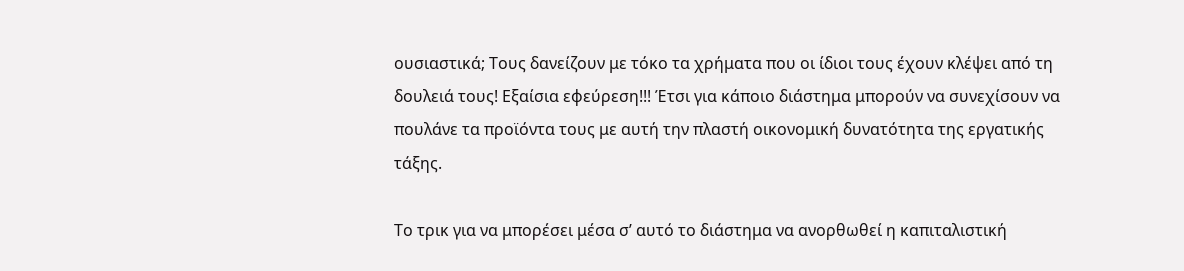ουσιαστικά; Τους δανείζουν με τόκο τα χρήματα που οι ίδιοι τους έχουν κλέψει από τη δουλειά τους! Εξαίσια εφεύρεση!!! Έτσι για κάποιο διάστημα μπορούν να συνεχίσουν να πουλάνε τα προϊόντα τους με αυτή την πλαστή οικονομική δυνατότητα της εργατικής τάξης.

Το τρικ για να μπορέσει μέσα σ’ αυτό το διάστημα να ανορθωθεί η καπιταλιστική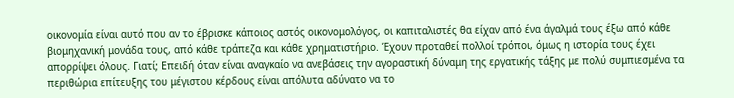οικονομία είναι αυτό που αν το έβρισκε κάποιος αστός οικονομολόγος, οι καπιταλιστές θα είχαν από ένα άγαλμά τους έξω από κάθε βιομηχανική μονάδα τους, από κάθε τράπεζα και κάθε χρηματιστήριο. Έχουν προταθεί πολλοί τρόποι, όμως η ιστορία τους έχει απορρίψει όλους. Γιατί; Επειδή όταν είναι αναγκαίο να ανεβάσεις την αγοραστική δύναμη της εργατικής τάξης με πολύ συμπιεσμένα τα περιθώρια επίτευξης του μέγιστου κέρδους είναι απόλυτα αδύνατο να το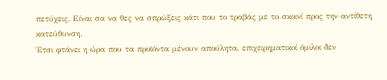πετύχεις. Είναι σα να θες να σπρώξεις κάτι που το τραβάς με το σκοινί προς την αντίθετη κατεύθυνση.
Έτσι φτάνει η ώρα που τα προϊόντα μένουν απούλητα, επιχειρηματικοί όμιλοι δεν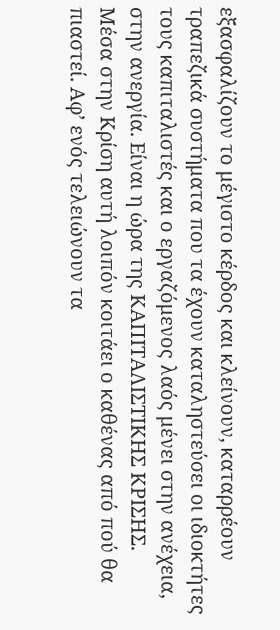εξασφαλίζουν το μέγιστο κέρδος και κλείνουν, καταρρέουν τραπεζικά συστήματα που τα έχουν καταληστεύσει οι ιδιοκτήτες τους καπιταλιστές και ο εργαζόμενος λαός μένει στην ανέχεια, στην ανεργία. Είναι η ώρα της ΚΑΠΙΤΑΛΙΣΤΙΚΗΣ ΚΡΙΣΗΣ.
Μέσα στην Κρίση αυτή λοιπόν κοιτάει ο καθένας από πού θα πιαστεί. Αφ’ ενός τελειώνουν τα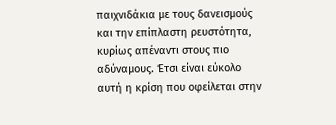παιχνιδάκια με τους δανεισμούς και την επίπλαστη ρευστότητα, κυρίως απέναντι στους πιο αδύναμους. Έτσι είναι εύκολο αυτή η κρίση που οφείλεται στην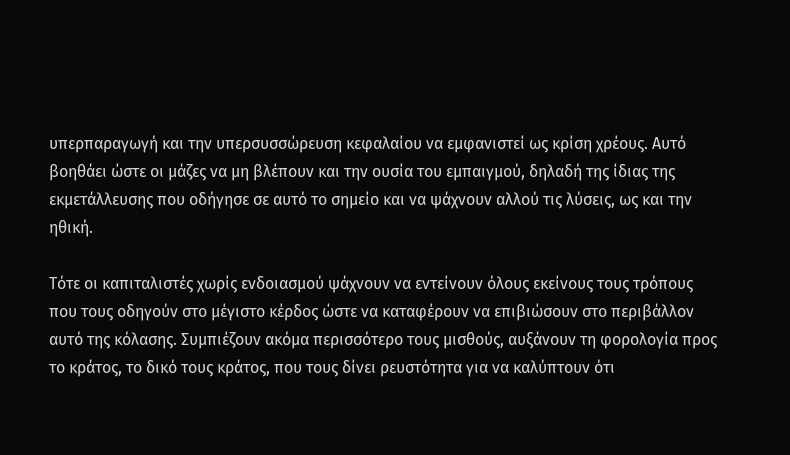υπερπαραγωγή και την υπερσυσσώρευση κεφαλαίου να εμφανιστεί ως κρίση χρέους. Αυτό βοηθάει ώστε οι μάζες να μη βλέπουν και την ουσία του εμπαιγμού, δηλαδή της ίδιας της εκμετάλλευσης που οδήγησε σε αυτό το σημείο και να ψάχνουν αλλού τις λύσεις, ως και την ηθική.

Τότε οι καπιταλιστές χωρίς ενδοιασμού ψάχνουν να εντείνουν όλους εκείνους τους τρόπους που τους οδηγούν στο μέγιστο κέρδος ώστε να καταφέρουν να επιβιώσουν στο περιβάλλον αυτό της κόλασης. Συμπιέζουν ακόμα περισσότερο τους μισθούς, αυξάνουν τη φορολογία προς το κράτος, το δικό τους κράτος, που τους δίνει ρευστότητα για να καλύπτουν ότι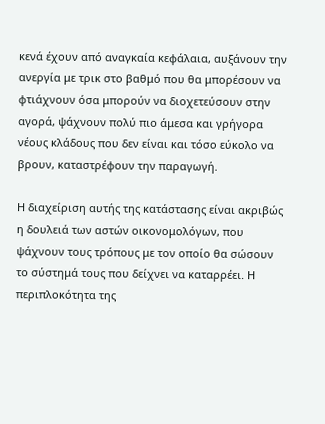κενά έχουν από αναγκαία κεφάλαια, αυξάνουν την ανεργία με τρικ στο βαθμό που θα μπορέσουν να φτιάχνουν όσα μπορούν να διοχετεύσουν στην αγορά, ψάχνουν πολύ πιο άμεσα και γρήγορα νέους κλάδους που δεν είναι και τόσο εύκολο να βρουν, καταστρέφουν την παραγωγή.

Η διαχείριση αυτής της κατάστασης είναι ακριβώς η δουλειά των αστών οικονομολόγων, που ψάχνουν τους τρόπους με τον οποίο θα σώσουν το σύστημά τους που δείχνει να καταρρέει. Η περιπλοκότητα της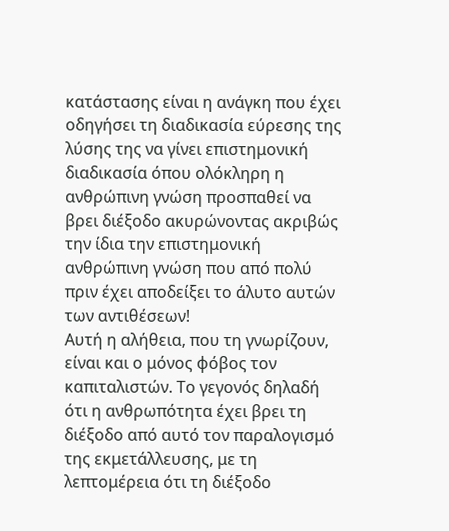κατάστασης είναι η ανάγκη που έχει οδηγήσει τη διαδικασία εύρεσης της λύσης της να γίνει επιστημονική διαδικασία όπου ολόκληρη η ανθρώπινη γνώση προσπαθεί να βρει διέξοδο ακυρώνοντας ακριβώς την ίδια την επιστημονική ανθρώπινη γνώση που από πολύ πριν έχει αποδείξει το άλυτο αυτών των αντιθέσεων!
Αυτή η αλήθεια, που τη γνωρίζουν, είναι και ο μόνος φόβος τον καπιταλιστών. Το γεγονός δηλαδή ότι η ανθρωπότητα έχει βρει τη διέξοδο από αυτό τον παραλογισμό της εκμετάλλευσης, με τη λεπτομέρεια ότι τη διέξοδο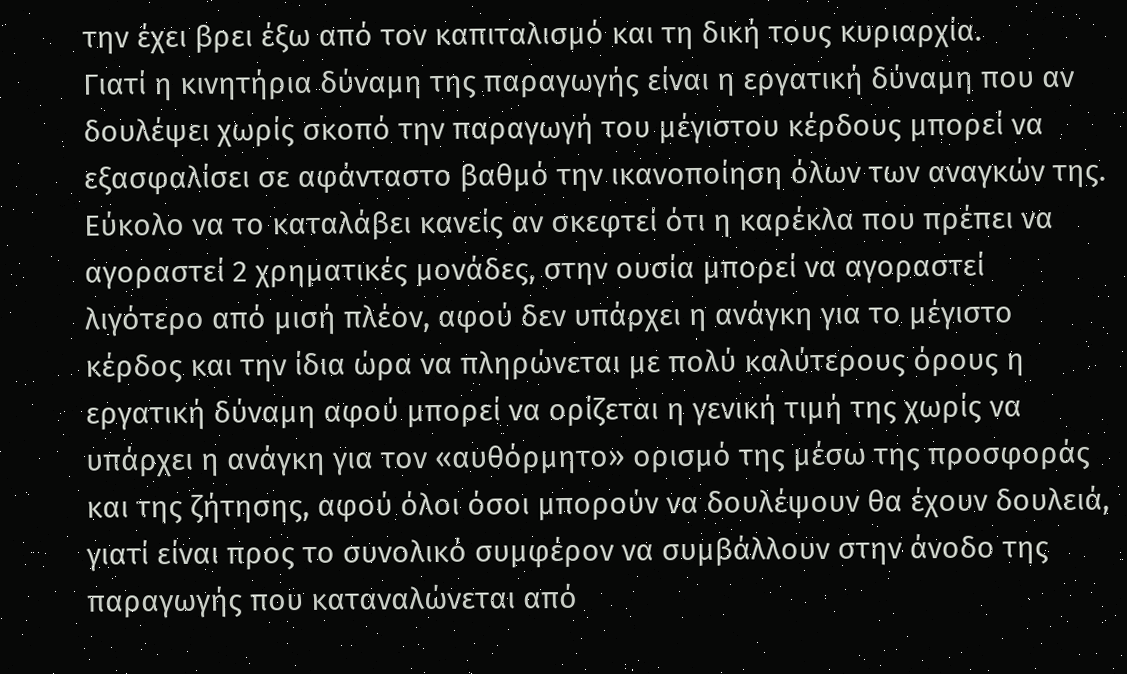την έχει βρει έξω από τον καπιταλισμό και τη δική τους κυριαρχία.
Γιατί η κινητήρια δύναμη της παραγωγής είναι η εργατική δύναμη που αν δουλέψει χωρίς σκοπό την παραγωγή του μέγιστου κέρδους μπορεί να εξασφαλίσει σε αφάνταστο βαθμό την ικανοποίηση όλων των αναγκών της. Εύκολο να το καταλάβει κανείς αν σκεφτεί ότι η καρέκλα που πρέπει να αγοραστεί 2 χρηματικές μονάδες, στην ουσία μπορεί να αγοραστεί λιγότερο από μισή πλέον, αφού δεν υπάρχει η ανάγκη για το μέγιστο κέρδος και την ίδια ώρα να πληρώνεται με πολύ καλύτερους όρους η εργατική δύναμη αφού μπορεί να ορίζεται η γενική τιμή της χωρίς να υπάρχει η ανάγκη για τον «αυθόρμητο» ορισμό της μέσω της προσφοράς και της ζήτησης, αφού όλοι όσοι μπορούν να δουλέψουν θα έχουν δουλειά, γιατί είναι προς το συνολικό συμφέρον να συμβάλλουν στην άνοδο της παραγωγής που καταναλώνεται από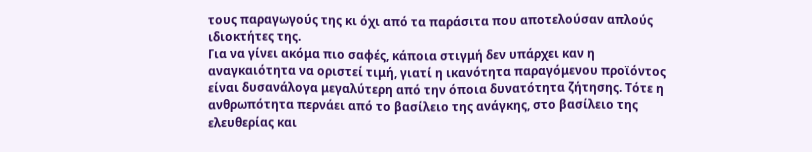τους παραγωγούς της κι όχι από τα παράσιτα που αποτελούσαν απλούς ιδιοκτήτες της.
Για να γίνει ακόμα πιο σαφές, κάποια στιγμή δεν υπάρχει καν η αναγκαιότητα να οριστεί τιμή, γιατί η ικανότητα παραγόμενου προϊόντος είναι δυσανάλογα μεγαλύτερη από την όποια δυνατότητα ζήτησης. Τότε η ανθρωπότητα περνάει από το βασίλειο της ανάγκης, στο βασίλειο της ελευθερίας και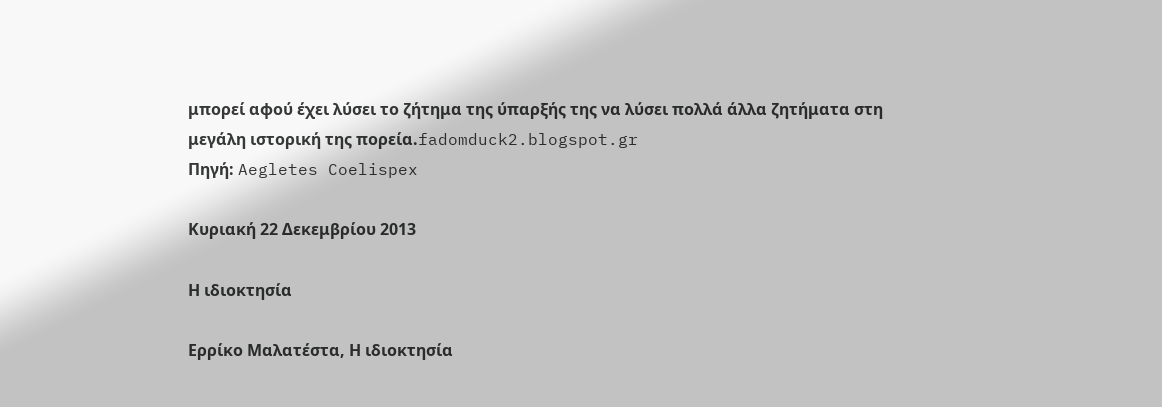μπορεί αφού έχει λύσει το ζήτημα της ύπαρξής της να λύσει πολλά άλλα ζητήματα στη μεγάλη ιστορική της πορεία.fadomduck2.blogspot.gr
Πηγή: Aegletes Coelispex

Κυριακή 22 Δεκεμβρίου 2013

Η ιδιοκτησία

Ερρίκο Μαλατέστα, Η ιδιοκτησία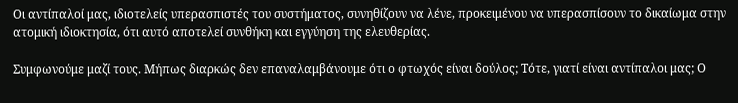Οι αντίπαλοί μας, ιδιοτελείς υπερασπιστές του συστήματος, συνηθίζουν να λένε, προκειμένου να υπερασπίσουν το δικαίωμα στην ατομική ιδιοκτησία, ότι αυτό αποτελεί συνθήκη και εγγύηση της ελευθερίας.

Συμφωνούμε μαζί τους. Μήπως διαρκώς δεν επαναλαμβάνουμε ότι ο φτωχός είναι δούλος; Τότε, γιατί είναι αντίπαλοι μας; Ο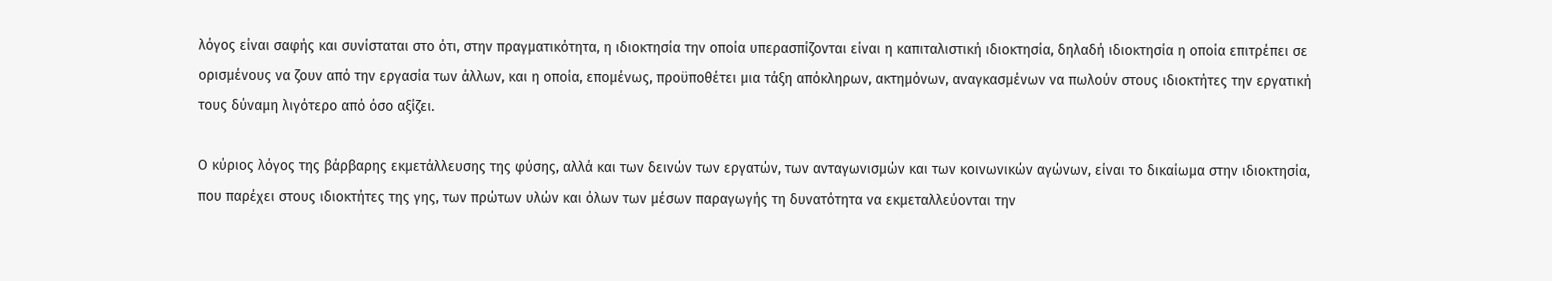λόγος είναι σαφής και συνίσταται στο ότι, στην πραγματικότητα, η ιδιοκτησία την οποία υπερασπίζονται είναι η καπιταλιστική ιδιοκτησία, δηλαδή ιδιοκτησία η οποία επιτρέπει σε ορισμένους να ζουν από την εργασία των άλλων, και η οποία, επομένως, προϋποθέτει μια τάξη απόκληρων, ακτημόνων, αναγκασμένων να πωλούν στους ιδιοκτήτες την εργατική τους δύναμη λιγότερο από όσο αξίζει.

Ο κύριος λόγος της βάρβαρης εκμετάλλευσης της φύσης, αλλά και των δεινών των εργατών, των ανταγωνισμών και των κοινωνικών αγώνων, είναι το δικαίωμα στην ιδιοκτησία, που παρέχει στους ιδιοκτήτες της γης, των πρώτων υλών και όλων των μέσων παραγωγής τη δυνατότητα να εκμεταλλεύονται την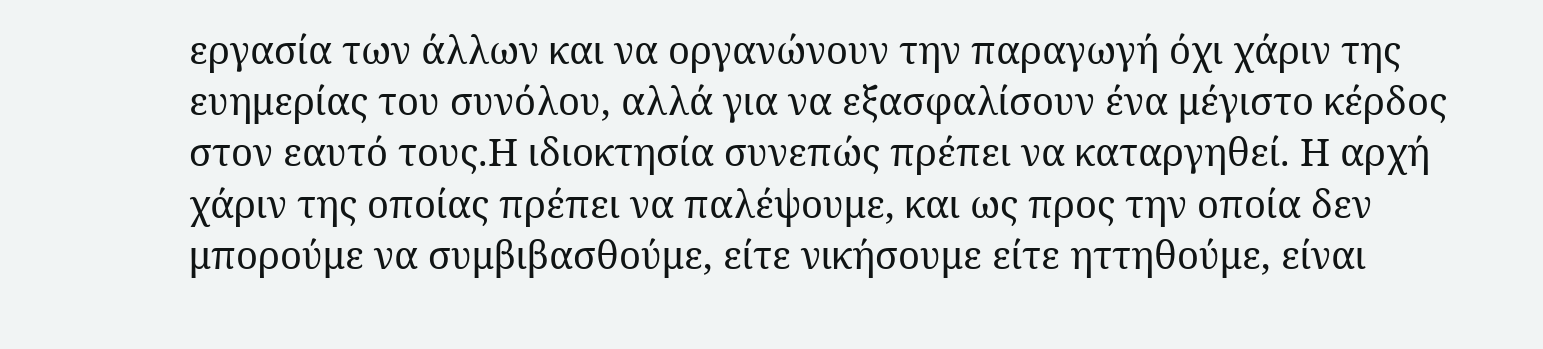εργασία των άλλων και να οργανώνουν την παραγωγή όχι χάριν της ευημερίας του συνόλου, αλλά για να εξασφαλίσουν ένα μέγιστο κέρδος στον εαυτό τους.Η ιδιοκτησία συνεπώς πρέπει να καταργηθεί. Η αρχή χάριν της οποίας πρέπει να παλέψουμε, και ως προς την οποία δεν μπορούμε να συμβιβασθούμε, είτε νικήσουμε είτε ηττηθούμε, είναι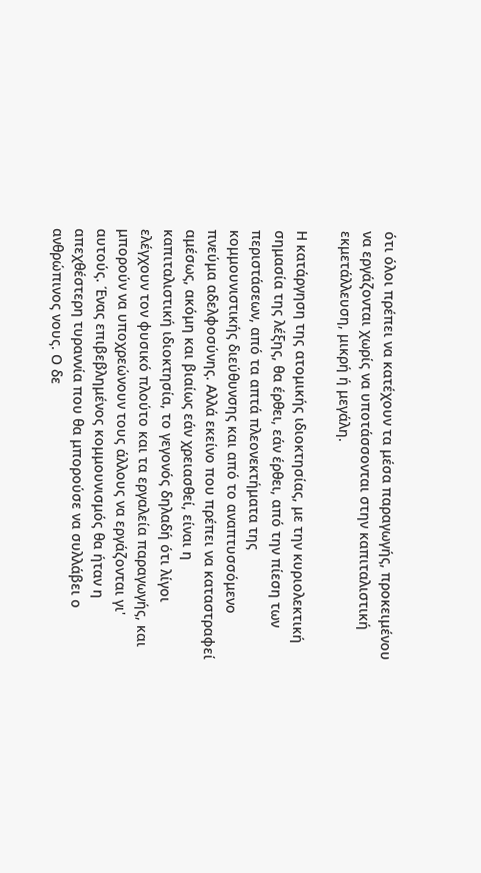ότι όλοι πρέπει να κατέχουν τα μέσα παραγωγής, προκειμένου να εργάζονται χωρίς να υποτάσσονται στην καπιταλιστική εκμετάλλευση, μικρή ή μεγάλη.

Η κατάργηση της ατομικής ιδιοκτησίας, με την κυριολεκτική σημασία της λέξης, θα έρθει, εάν έρθει, από την πίεση των περιστάσεων, από τα απτά πλεονεκτήματα της κομμουνιστικής διεύθυνσης και από το αναπτυσσόμενο πνεύμα αδελφοσύνης. Αλλά εκείνο που πρέπει να καταστραφεί αμέσως, ακόμη και βιαίως εάν χρειασθεί, είναι η καπιταλιστική ιδιοκτησία, το γεγονός δηλαδή ότι λίγοι ελέγχουν τον φυσικό πλούτο και τα εργαλεία παραγωγής, και μπορούν να υποχρεώνουν τους άλλους να εργάζονται γι' αυτούς. Ένας επιβεβλημένος κομμουνισμός θα ήταν η απεχθέστερη τυραννία που θα μπορούσε να συλλάβει ο ανθρώπινος νους. Ο δε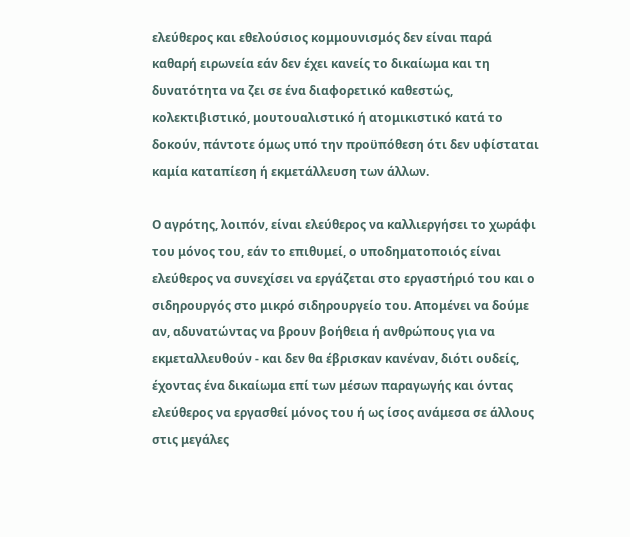ελεύθερος και εθελούσιος κομμουνισμός δεν είναι παρά καθαρή ειρωνεία εάν δεν έχει κανείς το δικαίωμα και τη δυνατότητα να ζει σε ένα διαφορετικό καθεστώς, κολεκτιβιστικό, μουτουαλιστικό ή ατομικιστικό κατά το δοκούν, πάντοτε όμως υπό την προϋπόθεση ότι δεν υφίσταται καμία καταπίεση ή εκμετάλλευση των άλλων.

Ο αγρότης, λοιπόν, είναι ελεύθερος να καλλιεργήσει το χωράφι του μόνος του, εάν το επιθυμεί, ο υποδηματοποιός είναι ελεύθερος να συνεχίσει να εργάζεται στο εργαστήριό του και ο σιδηρουργός στο μικρό σιδηρουργείο του. Απομένει να δούμε αν, αδυνατώντας να βρουν βοήθεια ή ανθρώπους για να εκμεταλλευθούν - και δεν θα έβρισκαν κανέναν, διότι ουδείς, έχοντας ένα δικαίωμα επί των μέσων παραγωγής και όντας ελεύθερος να εργασθεί μόνος του ή ως ίσος ανάμεσα σε άλλους στις μεγάλες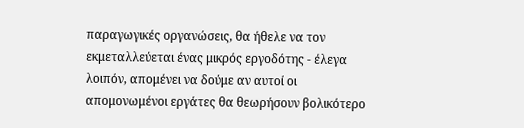παραγωγικές οργανώσεις, θα ήθελε να τον εκμεταλλεύεται ένας μικρός εργοδότης - έλεγα λοιπόν, απομένει να δούμε αν αυτοί οι απομονωμένοι εργάτες θα θεωρήσουν βολικότερο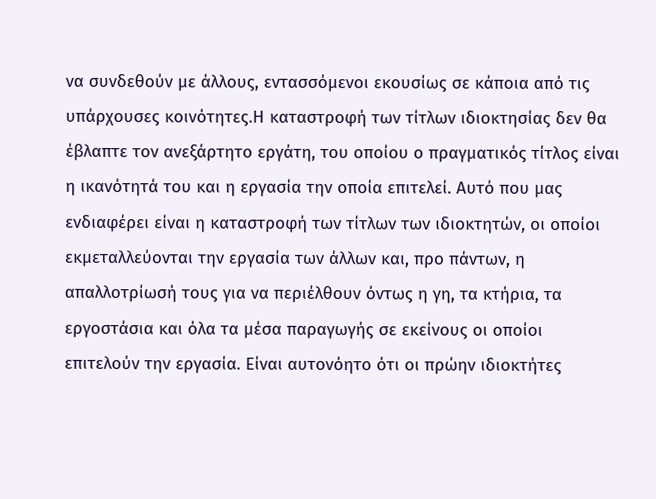να συνδεθούν με άλλους, εντασσόμενοι εκουσίως σε κάποια από τις υπάρχουσες κοινότητες.Η καταστροφή των τίτλων ιδιοκτησίας δεν θα έβλαπτε τον ανεξάρτητο εργάτη, του οποίου ο πραγματικός τίτλος είναι η ικανότητά του και η εργασία την οποία επιτελεί. Αυτό που μας ενδιαφέρει είναι η καταστροφή των τίτλων των ιδιοκτητών, οι οποίοι εκμεταλλεύονται την εργασία των άλλων και, προ πάντων, η απαλλοτρίωσή τους για να περιέλθουν όντως η γη, τα κτήρια, τα εργοστάσια και όλα τα μέσα παραγωγής σε εκείνους οι οποίοι επιτελούν την εργασία. Είναι αυτονόητο ότι οι πρώην ιδιοκτήτες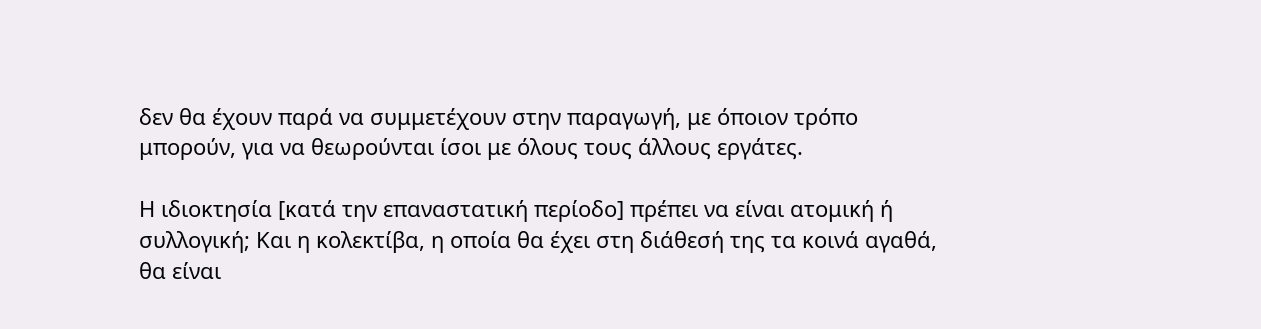δεν θα έχουν παρά να συμμετέχουν στην παραγωγή, με όποιον τρόπο μπορούν, για να θεωρούνται ίσοι με όλους τους άλλους εργάτες.

Η ιδιοκτησία [κατά την επαναστατική περίοδο] πρέπει να είναι ατομική ή συλλογική; Και η κολεκτίβα, η οποία θα έχει στη διάθεσή της τα κοινά αγαθά, θα είναι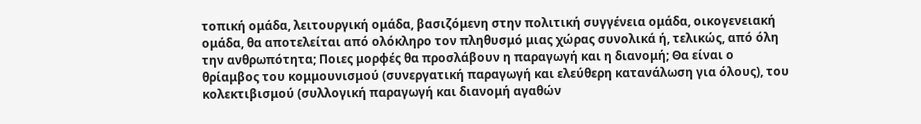τοπική ομάδα, λειτουργική ομάδα, βασιζόμενη στην πολιτική συγγένεια ομάδα, οικογενειακή ομάδα, θα αποτελείται από ολόκληρο τον πληθυσμό μιας χώρας συνολικά ή, τελικώς, από όλη την ανθρωπότητα; Ποιες μορφές θα προσλάβουν η παραγωγή και η διανομή; Θα είναι ο θρίαμβος του κομμουνισμού (συνεργατική παραγωγή και ελεύθερη κατανάλωση για όλους), του κολεκτιβισμού (συλλογική παραγωγή και διανομή αγαθών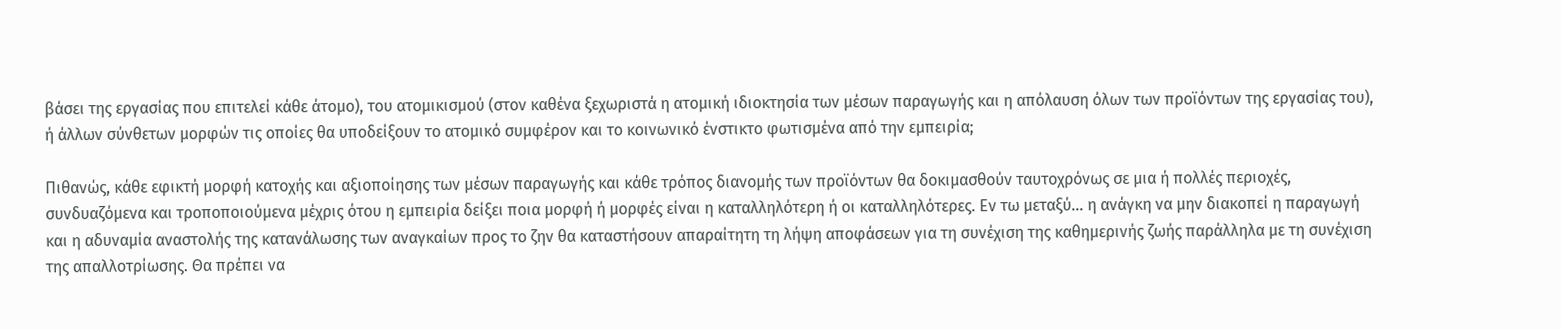βάσει της εργασίας που επιτελεί κάθε άτομο), του ατομικισμού (στον καθένα ξεχωριστά η ατομική ιδιοκτησία των μέσων παραγωγής και η απόλαυση όλων των προϊόντων της εργασίας του), ή άλλων σύνθετων μορφών τις οποίες θα υποδείξουν το ατομικό συμφέρον και το κοινωνικό ένστικτο φωτισμένα από την εμπειρία;

Πιθανώς, κάθε εφικτή μορφή κατοχής και αξιοποίησης των μέσων παραγωγής και κάθε τρόπος διανομής των προϊόντων θα δοκιμασθούν ταυτοχρόνως σε μια ή πολλές περιοχές, συνδυαζόμενα και τροποποιούμενα μέχρις ότου η εμπειρία δείξει ποια μορφή ή μορφές είναι η καταλληλότερη ή οι καταλληλότερες. Εν τω μεταξύ… η ανάγκη να μην διακοπεί η παραγωγή και η αδυναμία αναστολής της κατανάλωσης των αναγκαίων προς το ζην θα καταστήσουν απαραίτητη τη λήψη αποφάσεων για τη συνέχιση της καθημερινής ζωής παράλληλα με τη συνέχιση της απαλλοτρίωσης. Θα πρέπει να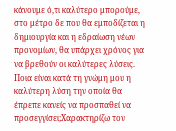κάνουμε ό,τι καλύτερο μπορούμε, στο μέτρο δε που θα εμποδίζεται η δημιουργία και η εδραίωση νέων προνομίων, θα υπάρχει χρόνος για να βρεθούν οι καλύτερες λύσεις. Ποια είναι κατά τη γνώμη μου η καλύτερη λύση την οποία θα έπρεπε κανείς να προσπαθεί να προσεγγίσει;Χαρακτηρίζω τον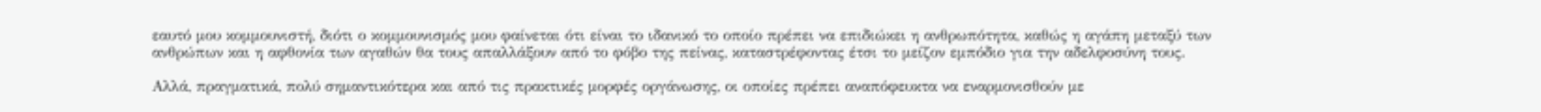εαυτό μου κομμουνιστή, διότι ο κομμουνισμός μου φαίνεται ότι είναι το ιδανικό το οποίο πρέπει να επιδιώκει η ανθρωπότητα, καθώς η αγάπη μεταξύ των ανθρώπων και η αφθονία των αγαθών θα τους απαλλάξουν από το φόβο της πείνας, καταστρέφοντας έτσι το μείζον εμπόδιο για την αδελφοσύνη τους.

Αλλά, πραγματικά, πολύ σημαντικότερα και από τις πρακτικές μορφές οργάνωσης, οι οποίες πρέπει αναπόφευκτα να εναρμονισθούν με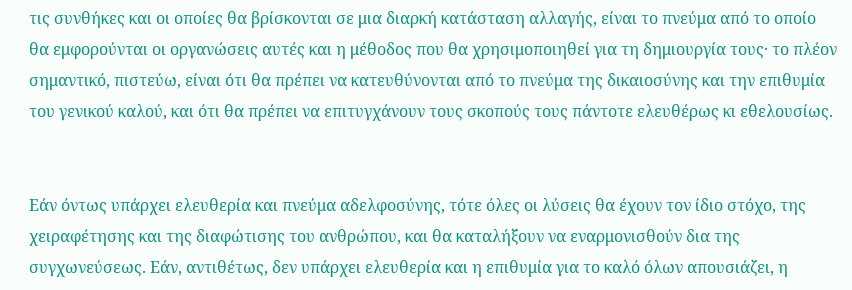τις συνθήκες και οι οποίες θα βρίσκονται σε μια διαρκή κατάσταση αλλαγής, είναι το πνεύμα από το οποίο θα εμφορούνται οι οργανώσεις αυτές και η μέθοδος που θα χρησιμοποιηθεί για τη δημιουργία τους· το πλέον σημαντικό, πιστεύω, είναι ότι θα πρέπει να κατευθύνονται από το πνεύμα της δικαιοσύνης και την επιθυμία του γενικού καλού, και ότι θα πρέπει να επιτυγχάνουν τους σκοπούς τους πάντοτε ελευθέρως κι εθελουσίως.


Εάν όντως υπάρχει ελευθερία και πνεύμα αδελφοσύνης, τότε όλες οι λύσεις θα έχουν τον ίδιο στόχο, της χειραφέτησης και της διαφώτισης του ανθρώπου, και θα καταλήξουν να εναρμονισθούν δια της συγχωνεύσεως. Εάν, αντιθέτως, δεν υπάρχει ελευθερία και η επιθυμία για το καλό όλων απουσιάζει, η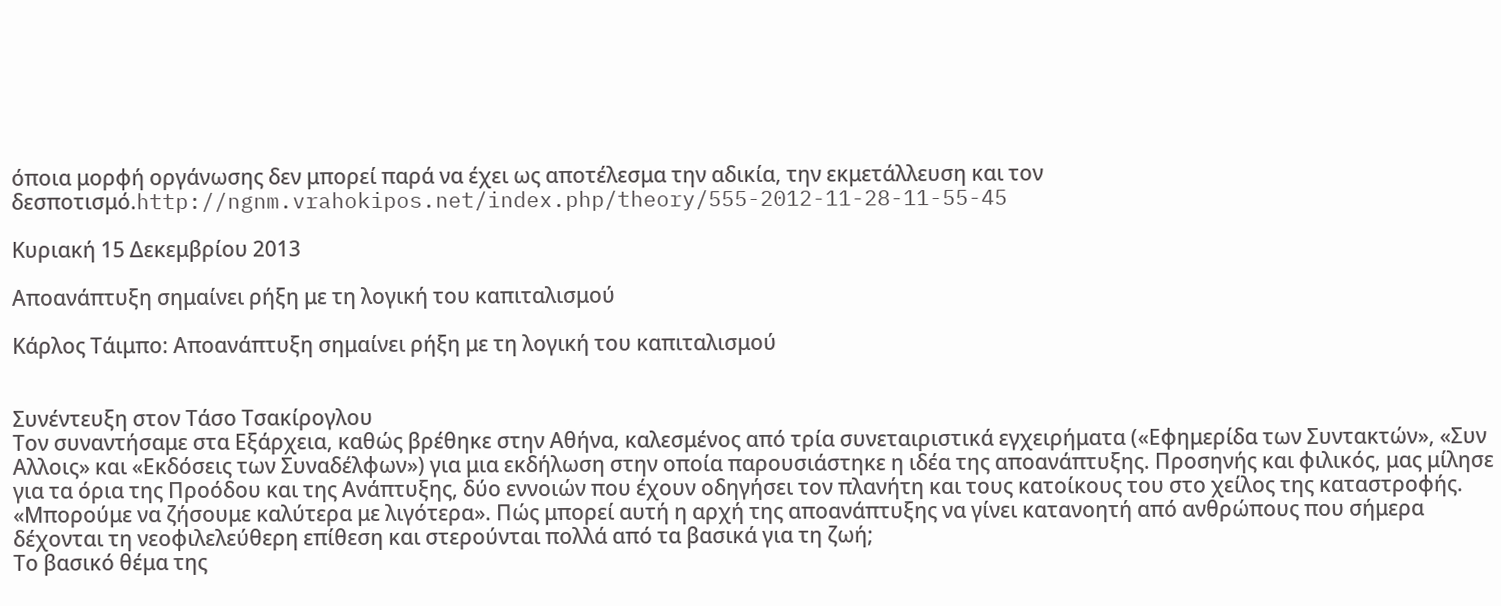όποια μορφή οργάνωσης δεν μπορεί παρά να έχει ως αποτέλεσμα την αδικία, την εκμετάλλευση και τον δεσποτισμό.http://ngnm.vrahokipos.net/index.php/theory/555-2012-11-28-11-55-45

Κυριακή 15 Δεκεμβρίου 2013

Αποανάπτυξη σημαίνει ρήξη με τη λογική του καπιταλισμού

Κάρλος Τάιμπο: Αποανάπτυξη σημαίνει ρήξη με τη λογική του καπιταλισμού


Συνέντευξη στον Τάσο Τσακίρογλου
Τον συναντήσαμε στα Εξάρχεια, καθώς βρέθηκε στην Αθήνα, καλεσμένος από τρία συνεταιριστικά εγχειρήματα («Εφημερίδα των Συντακτών», «Συν Αλλοις» και «Εκδόσεις των Συναδέλφων») για μια εκδήλωση στην οποία παρουσιάστηκε η ιδέα της αποανάπτυξης. Προσηνής και φιλικός, μας μίλησε για τα όρια της Προόδου και της Ανάπτυξης, δύο εννοιών που έχουν οδηγήσει τον πλανήτη και τους κατοίκους του στο χείλος της καταστροφής.
«Μπορούμε να ζήσουμε καλύτερα με λιγότερα». Πώς μπορεί αυτή η αρχή της αποανάπτυξης να γίνει κατανοητή από ανθρώπους που σήμερα δέχονται τη νεοφιλελεύθερη επίθεση και στερούνται πολλά από τα βασικά για τη ζωή;
Το βασικό θέμα της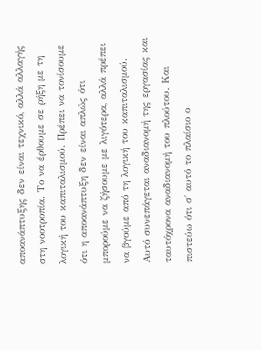αποανάπτυξης δεν είναι τεχνικό, αλλά αλλαγής στη νοοτροπία. Το να έρθουμε σε ρήξη με τη λογική του καπιταλισμού. Πρέπει να τονίσουμε ότι η αποανάπτυξη δεν είναι απλώς ότι μπορούμε να ζήσουμε με λιγότερα, αλλά πρέπει να βγούμε από τη λογική του καπιταλισμού. Αυτό συνεπάγεται αναδιανομή της εργασίας και ταυτόχρονα αναδιανομή του πλούτου. Και πιστεύω ότι σ΄ αυτό το πλαίσιο ο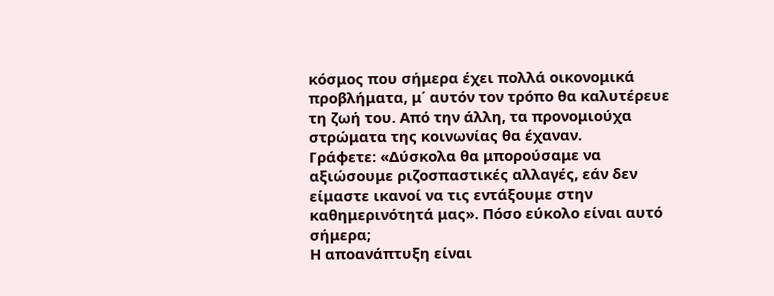κόσμος που σήμερα έχει πολλά οικονομικά προβλήματα, μ΄ αυτόν τον τρόπο θα καλυτέρευε τη ζωή του. Από την άλλη, τα προνομιούχα στρώματα της κοινωνίας θα έχαναν.
Γράφετε: «Δύσκολα θα μπορούσαμε να αξιώσουμε ριζοσπαστικές αλλαγές, εάν δεν είμαστε ικανοί να τις εντάξουμε στην καθημερινότητά μας». Πόσο εύκολο είναι αυτό σήμερα;
Η αποανάπτυξη είναι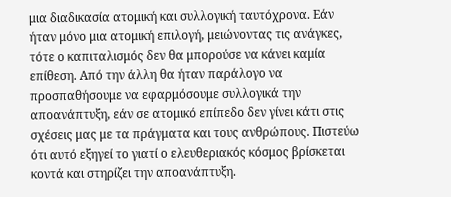μια διαδικασία ατομική και συλλογική ταυτόχρονα. Εάν ήταν μόνο μια ατομική επιλογή, μειώνοντας τις ανάγκες, τότε ο καπιταλισμός δεν θα μπορούσε να κάνει καμία επίθεση. Από την άλλη θα ήταν παράλογο να προσπαθήσουμε να εφαρμόσουμε συλλογικά την αποανάπτυξη, εάν σε ατομικό επίπεδο δεν γίνει κάτι στις σχέσεις μας με τα πράγματα και τους ανθρώπους. Πιστεύω ότι αυτό εξηγεί το γιατί ο ελευθεριακός κόσμος βρίσκεται κοντά και στηρίζει την αποανάπτυξη.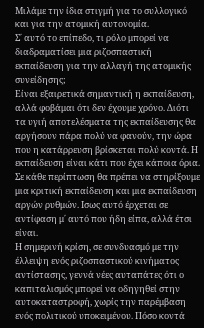Μιλάμε την ίδια στιγμή για το συλλογικό και για την ατομική αυτονομία.
Σ΄ αυτό το επίπεδο, τι ρόλο μπορεί να διαδραματίσει μια ριζοσπαστική εκπαίδευση για την αλλαγή της ατομικής συνείδησης;
Είναι εξαιρετικά σημαντική η εκπαίδευση, αλλά φοβάμαι ότι δεν έχουμε χρόνο. Διότι τα υγιή αποτελέσματα της εκπαίδευσης θα αργήσουν πάρα πολύ να φανούν, την ώρα που η κατάρρευση βρίσκεται πολύ κοντά. Η εκπαίδευση είναι κάτι που έχει κάποια όρια. Σε κάθε περίπτωση θα πρέπει να στηρίξουμε μια κριτική εκπαίδευση και μια εκπαίδευση αργών ρυθμών. Ισως αυτό έρχεται σε αντίφαση μ΄ αυτό που ήδη είπα, αλλά έτσι είναι.
Η σημερινή κρίση, σε συνδυασμό με την έλλειψη ενός ριζοσπαστικού κινήματος αντίστασης, γεννά νέες αυταπάτες ότι ο καπιταλισμός μπορεί να οδηγηθεί στην αυτοκαταστροφή, χωρίς την παρέμβαση ενός πολιτικού υποκειμένου. Πόσο κοντά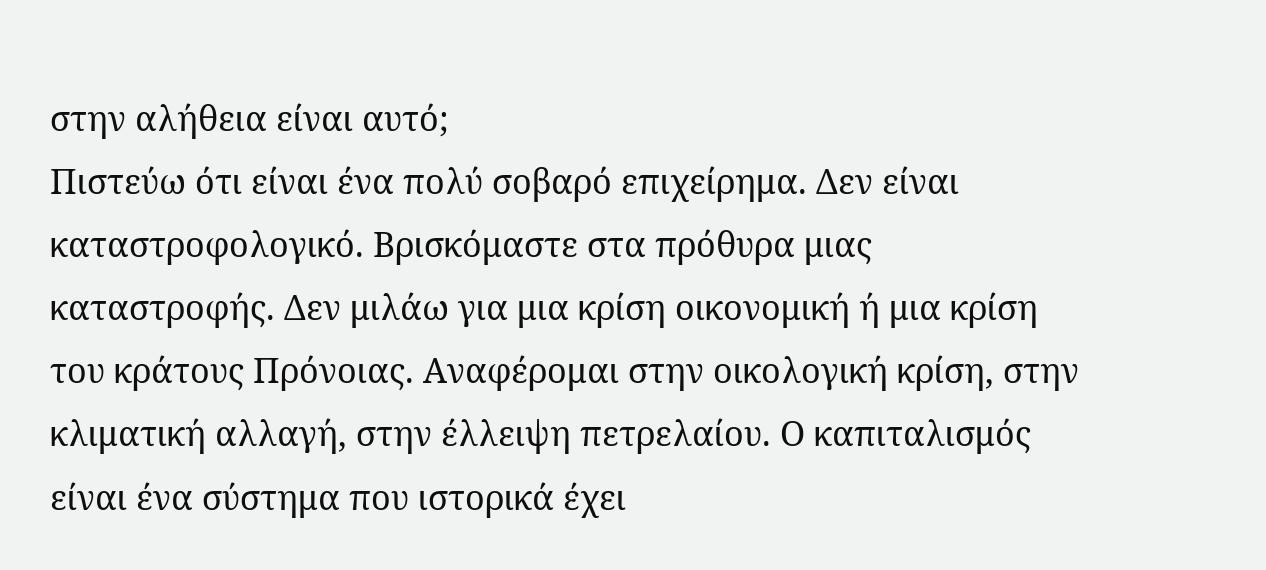στην αλήθεια είναι αυτό;
Πιστεύω ότι είναι ένα πολύ σοβαρό επιχείρημα. Δεν είναι καταστροφολογικό. Βρισκόμαστε στα πρόθυρα μιας καταστροφής. Δεν μιλάω για μια κρίση οικονομική ή μια κρίση του κράτους Πρόνοιας. Αναφέρομαι στην οικολογική κρίση, στην κλιματική αλλαγή, στην έλλειψη πετρελαίου. Ο καπιταλισμός είναι ένα σύστημα που ιστορικά έχει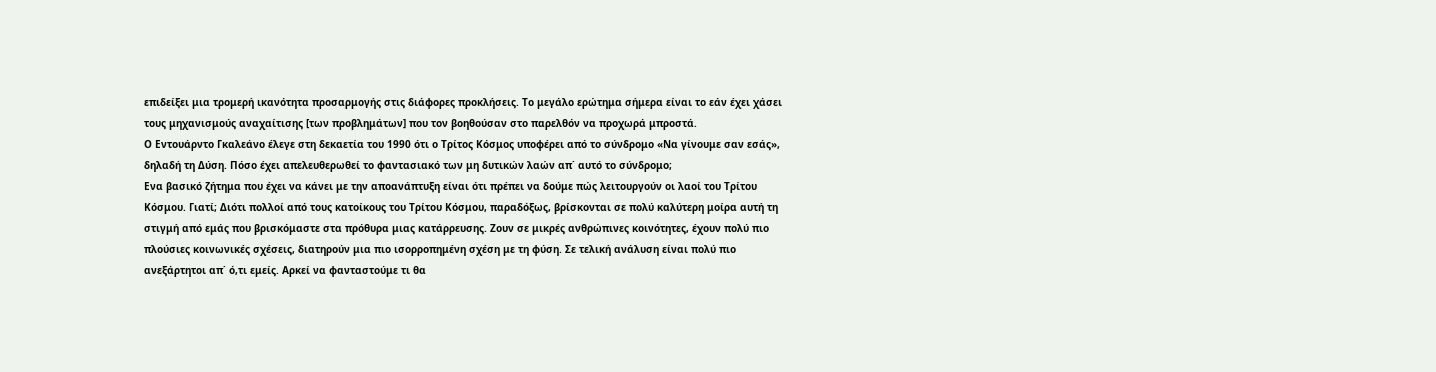επιδείξει μια τρομερή ικανότητα προσαρμογής στις διάφορες προκλήσεις. Το μεγάλο ερώτημα σήμερα είναι το εάν έχει χάσει τους μηχανισμούς αναχαίτισης [των προβλημάτων] που τον βοηθούσαν στο παρελθόν να προχωρά μπροστά.
Ο Εντουάρντο Γκαλεάνο έλεγε στη δεκαετία του 1990 ότι ο Τρίτος Κόσμος υποφέρει από το σύνδρομο «Να γίνουμε σαν εσάς», δηλαδή τη Δύση. Πόσο έχει απελευθερωθεί το φαντασιακό των μη δυτικών λαών απ΄ αυτό το σύνδρομο;
Ενα βασικό ζήτημα που έχει να κάνει με την αποανάπτυξη είναι ότι πρέπει να δούμε πώς λειτουργούν οι λαοί του Τρίτου Κόσμου. Γιατί; Διότι πολλοί από τους κατοίκους του Τρίτου Κόσμου, παραδόξως, βρίσκονται σε πολύ καλύτερη μοίρα αυτή τη στιγμή από εμάς που βρισκόμαστε στα πρόθυρα μιας κατάρρευσης. Ζουν σε μικρές ανθρώπινες κοινότητες, έχουν πολύ πιο πλούσιες κοινωνικές σχέσεις, διατηρούν μια πιο ισορροπημένη σχέση με τη φύση. Σε τελική ανάλυση είναι πολύ πιο ανεξάρτητοι απ΄ ό,τι εμείς. Αρκεί να φανταστούμε τι θα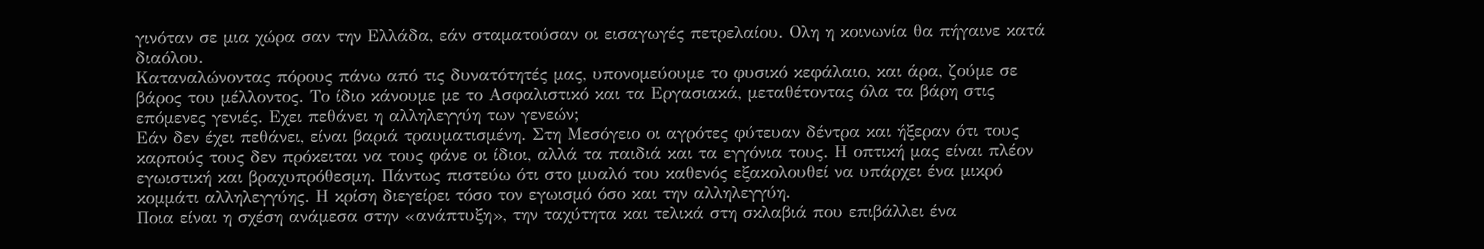γινόταν σε μια χώρα σαν την Ελλάδα, εάν σταματούσαν οι εισαγωγές πετρελαίου. Ολη η κοινωνία θα πήγαινε κατά διαόλου.
Καταναλώνοντας πόρους πάνω από τις δυνατότητές μας, υπονομεύουμε το φυσικό κεφάλαιο, και άρα, ζούμε σε βάρος του μέλλοντος. Το ίδιο κάνουμε με το Ασφαλιστικό και τα Εργασιακά, μεταθέτοντας όλα τα βάρη στις επόμενες γενιές. Εχει πεθάνει η αλληλεγγύη των γενεών;
Εάν δεν έχει πεθάνει, είναι βαριά τραυματισμένη. Στη Μεσόγειο οι αγρότες φύτευαν δέντρα και ήξεραν ότι τους καρπούς τους δεν πρόκειται να τους φάνε οι ίδιοι, αλλά τα παιδιά και τα εγγόνια τους. Η οπτική μας είναι πλέον εγωιστική και βραχυπρόθεσμη. Πάντως πιστεύω ότι στο μυαλό του καθενός εξακολουθεί να υπάρχει ένα μικρό κομμάτι αλληλεγγύης. Η κρίση διεγείρει τόσο τον εγωισμό όσο και την αλληλεγγύη.
Ποια είναι η σχέση ανάμεσα στην «ανάπτυξη», την ταχύτητα και τελικά στη σκλαβιά που επιβάλλει ένα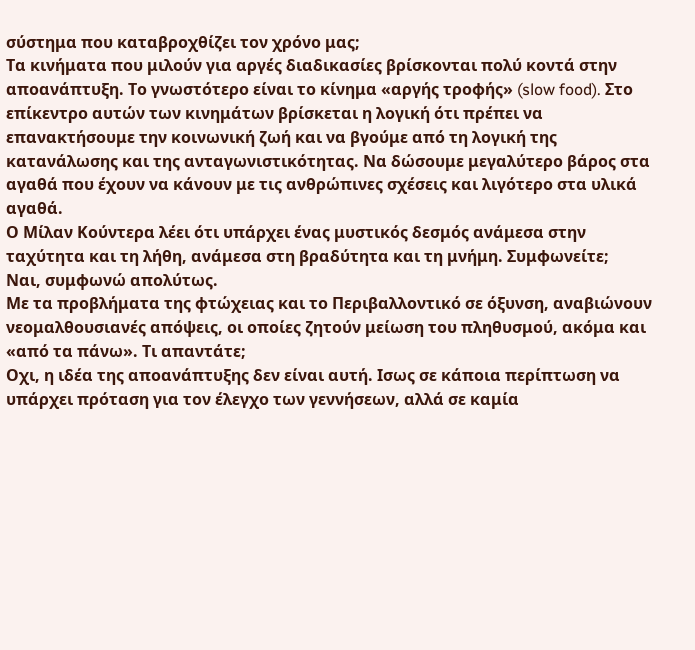σύστημα που καταβροχθίζει τον χρόνο μας;
Τα κινήματα που μιλούν για αργές διαδικασίες βρίσκονται πολύ κοντά στην αποανάπτυξη. Το γνωστότερο είναι το κίνημα «αργής τροφής» (slow food). Στο επίκεντρο αυτών των κινημάτων βρίσκεται η λογική ότι πρέπει να επανακτήσουμε την κοινωνική ζωή και να βγούμε από τη λογική της κατανάλωσης και της ανταγωνιστικότητας. Να δώσουμε μεγαλύτερο βάρος στα αγαθά που έχουν να κάνουν με τις ανθρώπινες σχέσεις και λιγότερο στα υλικά αγαθά.
Ο Μίλαν Κούντερα λέει ότι υπάρχει ένας μυστικός δεσμός ανάμεσα στην ταχύτητα και τη λήθη, ανάμεσα στη βραδύτητα και τη μνήμη. Συμφωνείτε;
Ναι, συμφωνώ απολύτως.
Με τα προβλήματα της φτώχειας και το Περιβαλλοντικό σε όξυνση, αναβιώνουν νεομαλθουσιανές απόψεις, οι οποίες ζητούν μείωση του πληθυσμού, ακόμα και «από τα πάνω». Τι απαντάτε;
Οχι, η ιδέα της αποανάπτυξης δεν είναι αυτή. Ισως σε κάποια περίπτωση να υπάρχει πρόταση για τον έλεγχο των γεννήσεων, αλλά σε καμία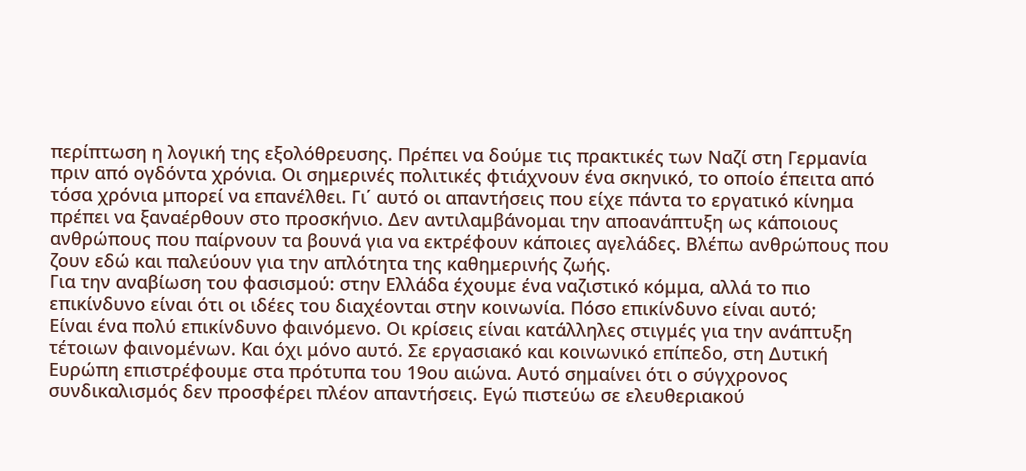περίπτωση η λογική της εξολόθρευσης. Πρέπει να δούμε τις πρακτικές των Ναζί στη Γερμανία πριν από ογδόντα χρόνια. Οι σημερινές πολιτικές φτιάχνουν ένα σκηνικό, το οποίο έπειτα από τόσα χρόνια μπορεί να επανέλθει. Γι΄ αυτό οι απαντήσεις που είχε πάντα το εργατικό κίνημα πρέπει να ξαναέρθουν στο προσκήνιο. Δεν αντιλαμβάνομαι την αποανάπτυξη ως κάποιους ανθρώπους που παίρνουν τα βουνά για να εκτρέφουν κάποιες αγελάδες. Βλέπω ανθρώπους που ζουν εδώ και παλεύουν για την απλότητα της καθημερινής ζωής.
Για την αναβίωση του φασισμού: στην Ελλάδα έχουμε ένα ναζιστικό κόμμα, αλλά το πιο επικίνδυνο είναι ότι οι ιδέες του διαχέονται στην κοινωνία. Πόσο επικίνδυνο είναι αυτό;
Είναι ένα πολύ επικίνδυνο φαινόμενο. Οι κρίσεις είναι κατάλληλες στιγμές για την ανάπτυξη τέτοιων φαινομένων. Και όχι μόνο αυτό. Σε εργασιακό και κοινωνικό επίπεδο, στη Δυτική Ευρώπη επιστρέφουμε στα πρότυπα του 19ου αιώνα. Αυτό σημαίνει ότι ο σύγχρονος συνδικαλισμός δεν προσφέρει πλέον απαντήσεις. Εγώ πιστεύω σε ελευθεριακού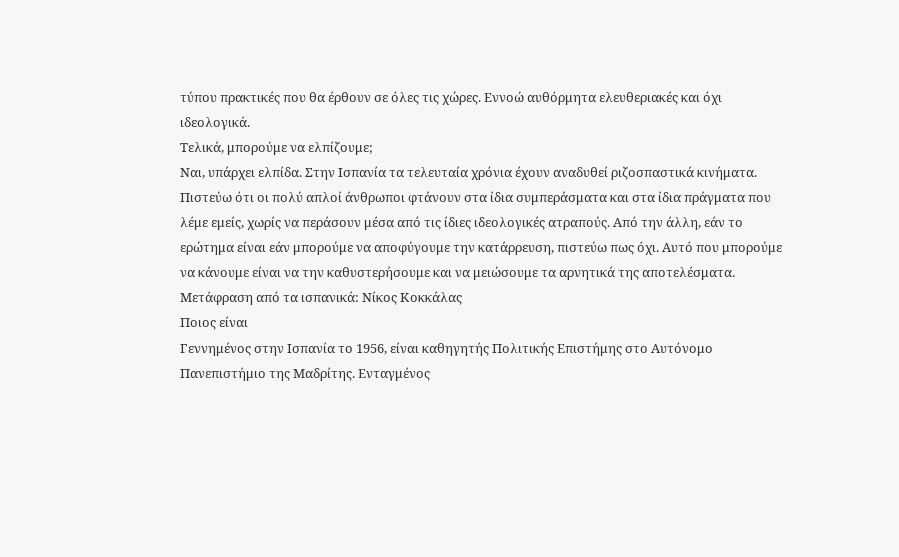τύπου πρακτικές που θα έρθουν σε όλες τις χώρες. Εννοώ αυθόρμητα ελευθεριακές και όχι ιδεολογικά.
Τελικά, μπορούμε να ελπίζουμε;
Ναι, υπάρχει ελπίδα. Στην Ισπανία τα τελευταία χρόνια έχουν αναδυθεί ριζοσπαστικά κινήματα. Πιστεύω ότι οι πολύ απλοί άνθρωποι φτάνουν στα ίδια συμπεράσματα και στα ίδια πράγματα που λέμε εμείς, χωρίς να περάσουν μέσα από τις ίδιες ιδεολογικές ατραπούς. Από την άλλη, εάν το ερώτημα είναι εάν μπορούμε να αποφύγουμε την κατάρρευση, πιστεύω πως όχι. Αυτό που μπορούμε να κάνουμε είναι να την καθυστερήσουμε και να μειώσουμε τα αρνητικά της αποτελέσματα.
Μετάφραση από τα ισπανικά: Νίκος Κοκκάλας
Ποιος είναι
Γεννημένος στην Ισπανία το 1956, είναι καθηγητής Πολιτικής Επιστήμης στο Αυτόνομο Πανεπιστήμιο της Μαδρίτης. Ενταγμένος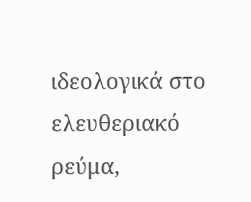ιδεολογικά στο ελευθεριακό ρεύμα,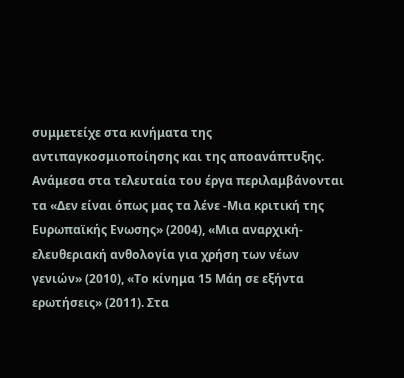συμμετείχε στα κινήματα της αντιπαγκοσμιοποίησης και της αποανάπτυξης. Ανάμεσα στα τελευταία του έργα περιλαμβάνονται τα «Δεν είναι όπως μας τα λένε -Μια κριτική της Ευρωπαϊκής Ενωσης» (2004), «Μια αναρχική-ελευθεριακή ανθολογία για χρήση των νέων γενιών» (2010), «Το κίνημα 15 Μάη σε εξήντα ερωτήσεις» (2011). Στα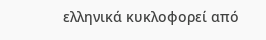ελληνικά κυκλοφορεί από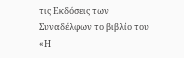τις Εκδόσεις των Συναδέλφων το βιβλίο του «Η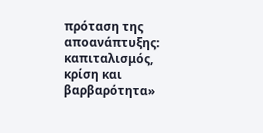πρόταση της αποανάπτυξης: καπιταλισμός, κρίση και βαρβαρότητα»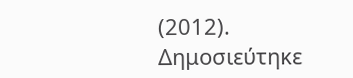(2012).
Δημοσιεύτηκε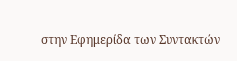στην Εφημερίδα των Συντακτών